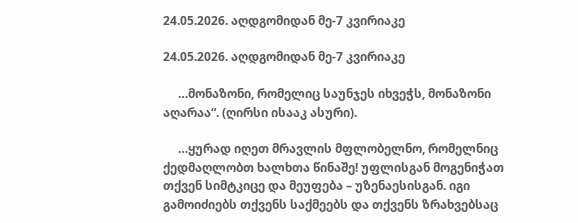24.05.2026. აღდგომიდან მე-7 კვირიაკე

24.05.2026. აღდგომიდან მე-7 კვირიაკე

     …მონაზონი, რომელიც საუნჯეს იხვეჭს, მონაზონი აღარაა“. (ღირსი ისააკ ასური).

     …ყურად იღეთ მრავლის მფლობელნო, რომელნიც ქედმაღლობთ ხალხთა წინაშე! უფლისგან მოგენიჭათ თქვენ სიმტკიცე და მეუფება – უზენაესისგან. იგი გამოიძიებს თქვენს საქმეებს და თქვენს ზრახვებსაც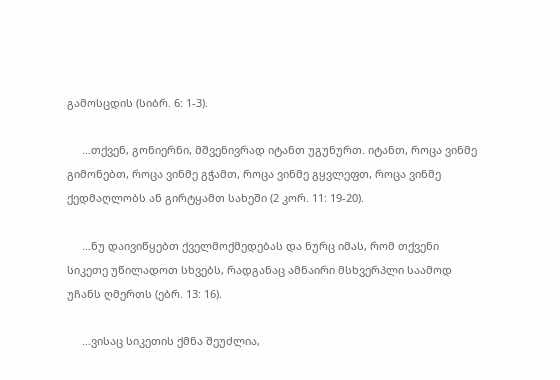გამოსცდის (სიბრ. 6: 1-3).

     …თქვენ, გონიერნი, მშვენივრად იტანთ უგუნურთ. იტანთ, როცა ვინმე გიმონებთ, როცა ვინმე გჭამთ, როცა ვინმე გყვლეფთ, როცა ვინმე ქედმაღლობს ან გირტყამთ სახეში (2 კორ. 11: 19-20).

     …ნუ დაივიწყებთ ქველმოქმედებას და ნურც იმას, რომ თქვენი სიკეთე უწილადოთ სხვებს, რადგანაც ამნაირი მსხვერპლი საამოდ უჩანს ღმერთს (ებრ. 13: 16).

     …ვისაც სიკეთის ქმნა შეუძლია,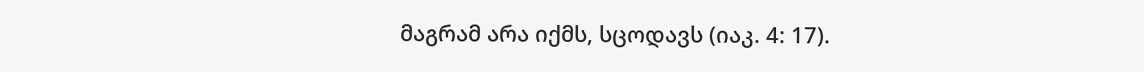მაგრამ არა იქმს, სცოდავს (იაკ. 4: 17).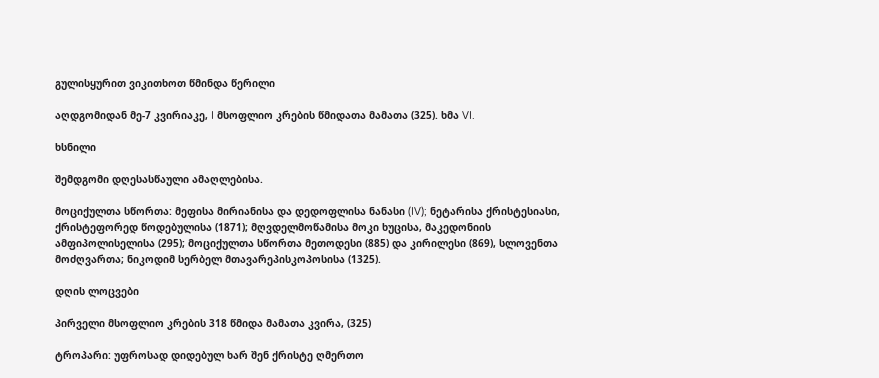გულისყურით ვიკითხოთ წმინდა წერილი

აღდგომიდან მე-7 კვირიაკე, I მსოფლიო კრების წმიდათა მამათა (325). ხმა VI.

ხსნილი

შემდგომი დღესასწაული ამაღლებისა.

მოციქულთა სწორთა: მეფისა მირიანისა და დედოფლისა ნანასი (IV); ნეტარისა ქრისტესიასი, ქრისტეფორედ წოდებულისა (1871); მღვდელმოწამისა მოკი ხუცისა, მაკედონიის ამფიპოლისელისა (295); მოციქულთა სწორთა მეთოდესი (885) და კირილესი (869), სლოვენთა მოძღვართა; ნიკოდიმ სერბელ მთავარეპისკოპოსისა (1325).

დღის ლოცვები

პირველი მსოფლიო კრების 318 წმიდა მამათა კვირა, (325)

ტროპარი: უფროსად დიდებულ ხარ შენ ქრისტე ღმერთო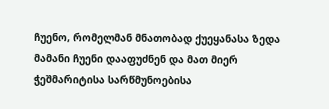ჩუენო, რომელმან მნათობად ქუეყანასა ზედა მამანი ჩუენი დააფუძნენ და მათ მიერ ჭეშმარიტისა სარწმუნოებისა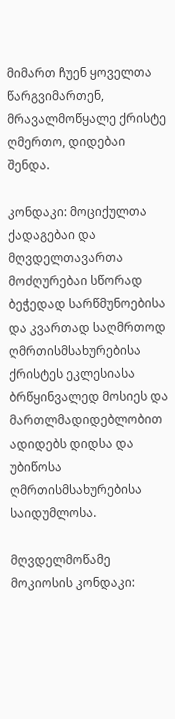მიმართ ჩუენ ყოველთა წარგვიმართენ, მრავალმოწყალე ქრისტე ღმერთო, დიდებაი შენდა.

კონდაკი: მოციქულთა ქადაგებაი და მღვდელთავართა მოძღურებაი სწორად ბეჭედად სარწმუნოებისა და კვართად საღმრთოდ ღმრთისმსახურებისა ქრისტეს ეკლესიასა ბრწყინვალედ მოსიეს და მართლმადიდებლობით ადიდებს დიდსა და უბიწოსა ღმრთისმსახურებისა საიდუმლოსა.

მღვდელმოწამე მოკიოსის კონდაკი: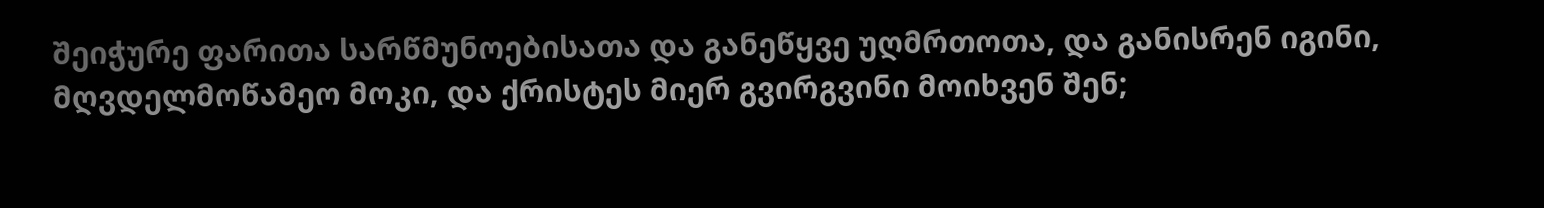შეიჭურე ფარითა სარწმუნოებისათა და განეწყვე უღმრთოთა, და განისრენ იგინი, მღვდელმოწამეო მოკი, და ქრისტეს მიერ გვირგვინი მოიხვენ შენ;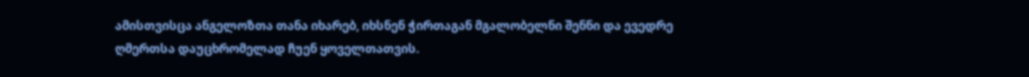ამისთვისცა ანგელოზთა თანა იხარებ, იხსნენ ჭირთაგან მგალობელნი შენნი და ევედრე ღმერთსა დაუცხრომელად ჩუენ ყოველთათვის.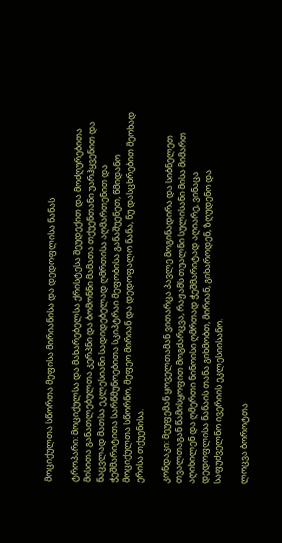მოციქულთა სწორთა მეფისა მირიანისა და დედოფლისა ნანას

ტროპარი: მოციქულსა და მახარებელსა ქრისტესა შეუდექით და მოძღურებითა მისითა განათლებულთა კერპნი და ბომონნი მამათა თქუენთანი უარჰყვენით და ნაცვლად მათსა ეკლესიანი სადიდებელად ღმრთისა აღმართენით და ჭეშმარიტითა სარწმუნოებითა სკიპტრაი მეფობისა განაშუენეთ, წმიდანო მოციქულთა სწორნო, მეფეო მირიან და დედოფალო ნანა, ნუ დასცხრებით მეოხად ერისა თქუენისა.

კონდაკი: მეუფემან ყოველთამან ვითარცა პავლე მოგინადირა და სიბნელეთ თვალთაგან წამისყოფით მოგძარცვა, რაჟამს თუალნი სულისანი მისა მიმართ აღიხილენ და ღმერთი ნინოისი ღმრთად ჭეშმარიტად აღიარე, ვინაცა დედოფლისა ნანაის თანა გიხმობთ, მირიან, გიხაროდენ, ზღუდენო და საფუძველნო ივერიის ეკლესიისანო.

ლოცვა ბოროტთა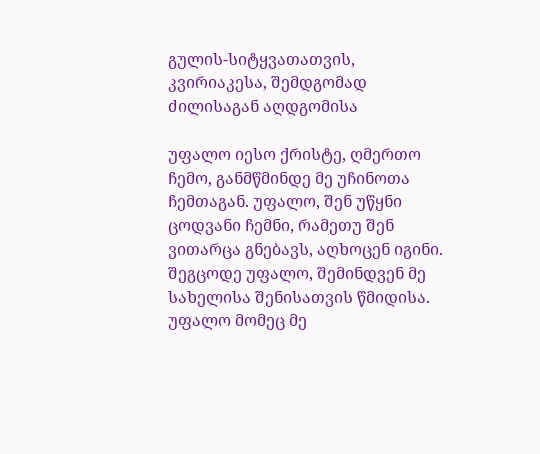გულის-სიტყვათათვის, კვირიაკესა, შემდგომად ძილისაგან აღდგომისა

უფალო იესო ქრისტე, ღმერთო ჩემო, განმწმინდე მე უჩინოთა ჩემთაგან. უფალო, შენ უწყნი ცოდვანი ჩემნი, რამეთუ შენ ვითარცა გნებავს, აღხოცენ იგინი. შეგცოდე უფალო, შემინდვენ მე სახელისა შენისათვის წმიდისა. უფალო მომეც მე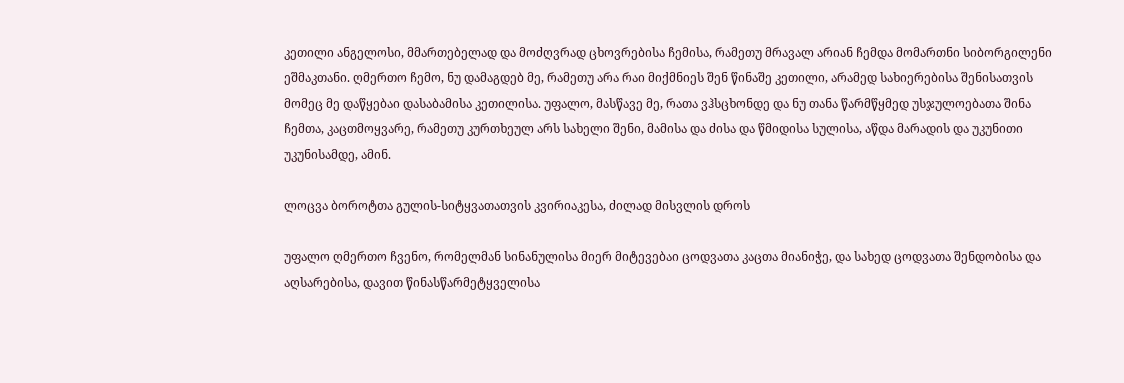კეთილი ანგელოსი, მმართებელად და მოძღვრად ცხოვრებისა ჩემისა, რამეთუ მრავალ არიან ჩემდა მომართნი სიბორგილენი ეშმაკთანი. ღმერთო ჩემო, ნუ დამაგდებ მე, რამეთუ არა რაი მიქმნიეს შენ წინაშე კეთილი, არამედ სახიერებისა შენისათვის მომეც მე დაწყებაი დასაბამისა კეთილისა. უფალო, მასწავე მე, რათა ვჰსცხონდე და ნუ თანა წარმწყმედ უსჯულოებათა შინა ჩემთა, კაცთმოყვარე, რამეთუ კურთხეულ არს სახელი შენი, მამისა და ძისა და წმიდისა სულისა, აწდა მარადის და უკუნითი უკუნისამდე, ამინ.

ლოცვა ბოროტთა გულის-სიტყვათათვის კვირიაკესა, ძილად მისვლის დროს

უფალო ღმერთო ჩვენო, რომელმან სინანულისა მიერ მიტევებაი ცოდვათა კაცთა მიანიჭე, და სახედ ცოდვათა შენდობისა და აღსარებისა, დავით წინასწარმეტყველისა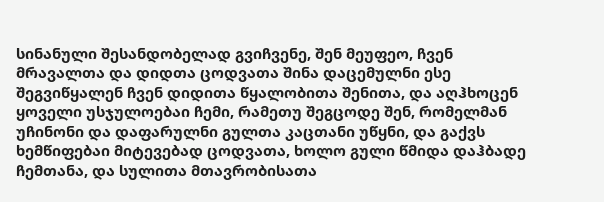სინანული შესანდობელად გვიჩვენე, შენ მეუფეო, ჩვენ მრავალთა და დიდთა ცოდვათა შინა დაცემულნი ესე შეგვიწყალენ ჩვენ დიდითა წყალობითა შენითა, და აღჰხოცენ ყოველი უსჯულოებაი ჩემი, რამეთუ შეგცოდე შენ, რომელმან უჩინონი და დაფარულნი გულთა კაცთანი უწყნი, და გაქვს ხემწიფებაი მიტევებად ცოდვათა, ხოლო გული წმიდა დაჰბადე ჩემთანა, და სულითა მთავრობისათა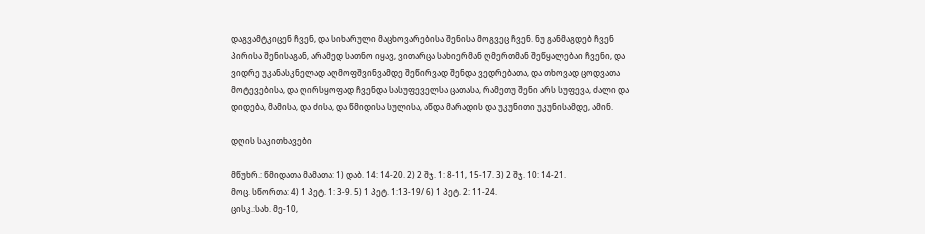დაგვამტკიცენ ჩვენ, და სიხარული მაცხოვარებისა შენისა მოგვეც ჩვენ. ნუ განმაგდებ ჩვენ პირისა შენისაგან, არამედ სათნო იყავ, ვითარცა სახიერმან ღმერთმან შეწყალებაი ჩვენი, და ვიდრე უკანასკნელად აღმოფშვინვამდე შეწირვად შენდა ვედრებათა, და თხოვად ცოდვათა მოტევებისა, და ღირსყოფად ჩვენდა სასუფეველსა ცათასა, რამეთუ შენი არს სუფევა, ძალი და დიდება, მამისა, და ძისა, და წმიდისა სულისა, აწდა მარადის და უკუნითი უკუნისამდე, ამინ.

დღის საკითხავები

მწუხრ.: წმიდათა მამათა: 1) დაბ. 14: 14-20. 2) 2 შჯ. 1: 8-11, 15-17. 3) 2 შჯ. 10: 14-21.
მოც. სწორთა: 4) 1 პეტ. 1: 3-9. 5) 1 პეტ. 1:13-19/ 6) 1 პეტ. 2: 11-24.
ცისკ.:სახ. მე-10,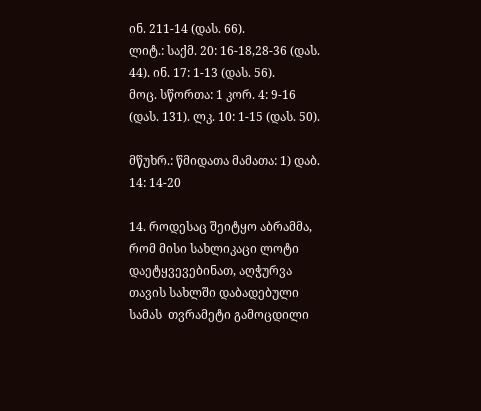ინ. 211-14 (დას. 66).
ლიტ.: საქმ. 20: 16-18,28-36 (დას. 44). ინ. 17: 1-13 (დას. 56).
მოც. სწორთა: 1 კორ. 4: 9-16 (დას. 131). ლკ. 10: 1-15 (დას. 50).

მწუხრ.: წმიდათა მამათა: 1) დაბ. 14: 14-20

14. როდესაც შეიტყო აბრამმა, რომ მისი სახლიკაცი ლოტი დაეტყვევებინათ, აღჭურვა თავის სახლში დაბადებული სამას  თვრამეტი გამოცდილი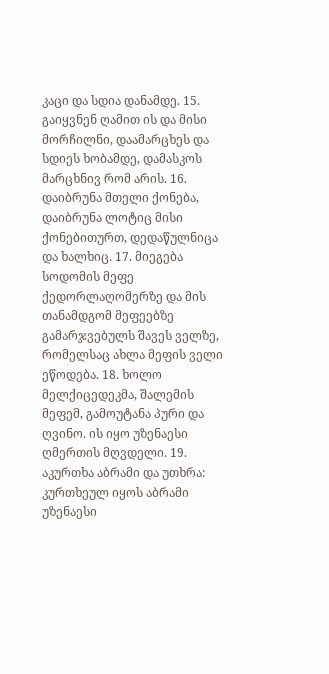კაცი და სდია დანამდე. 15. გაიყვნენ ღამით ის და მისი მორჩილნი, დაამარცხეს და სდიეს ხობამდე, დამასკოს მარცხნივ რომ არის. 16. დაიბრუნა მთელი ქონება, დაიბრუნა ლოტიც მისი ქონებითურთ, დედაწულნიცა და ხალხიც. 17. მიეგება სოდომის მეფე ქედორლაღომერზე და მის თანამდგომ მეფეებზე გამარჯვებულს შავეს ველზე, რომელსაც ახლა მეფის ველი ეწოდება. 18. ხოლო მელქიცედეკმა, შალემის მეფემ, გამოუტანა პური და ღვინო. ის იყო უზენაესი ღმერთის მღვდელი. 19. აკურთხა აბრამი და უთხრა: კურთხეულ იყოს აბრამი უზენაესი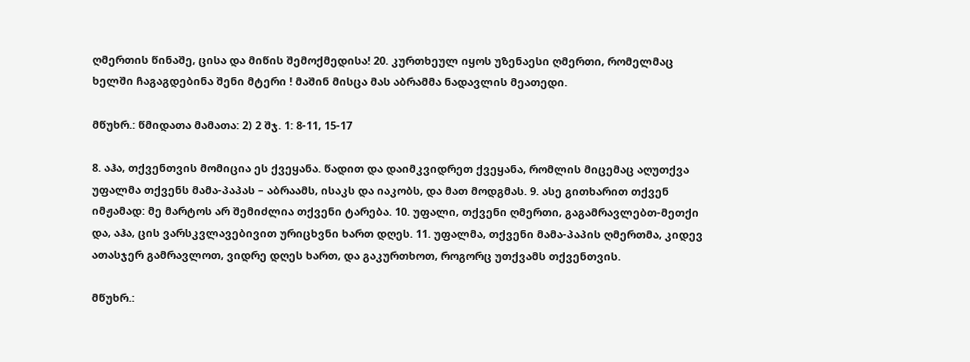ღმერთის წინაშე, ცისა და მიწის შემოქმედისა! 20. კურთხეულ იყოს უზენაესი ღმერთი, რომელმაც ხელში ჩაგაგდებინა შენი მტერი ! მაშინ მისცა მას აბრამმა ნადავლის მეათედი.

მწუხრ.: წმიდათა მამათა: 2) 2 შჯ. 1: 8-11, 15-17

8. აჰა, თქვენთვის მომიცია ეს ქვეყანა. წადით და დაიმკვიდრეთ ქვეყანა, რომლის მიცემაც აღუთქვა უფალმა თქვენს მამა-პაპას – აბრაამს, ისაკს და იაკობს, და მათ მოდგმას. 9. ასე გითხარით თქვენ იმჟამად: მე მარტოს არ შემიძლია თქვენი ტარება. 10. უფალი, თქვენი ღმერთი, გაგამრავლებთ-მეთქი და, აჰა, ცის ვარსკვლავებივით ურიცხვნი ხართ დღეს. 11. უფალმა, თქვენი მამა-პაპის ღმერთმა, კიდევ ათასჯერ გამრავლოთ, ვიდრე დღეს ხართ, და გაკურთხოთ, როგორც უთქვამს თქვენთვის.

მწუხრ.: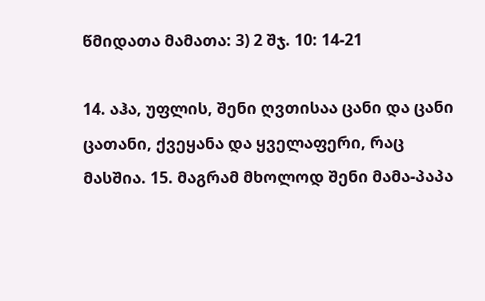წმიდათა მამათა: 3) 2 შჯ. 10: 14-21

14. აჰა, უფლის, შენი ღვთისაა ცანი და ცანი ცათანი, ქვეყანა და ყველაფერი, რაც მასშია. 15. მაგრამ მხოლოდ შენი მამა-პაპა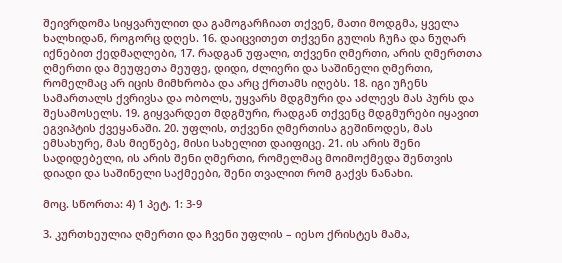შეივრდომა სიყვარულით და გამოგარჩიათ თქვენ, მათი მოდგმა, ყველა ხალხიდან, როგორც დღეს. 16. დაიცვითეთ თქვენი გულის ჩუჩა და ნუღარ იქნებით ქედმაღლები, 17. რადგან უფალი, თქვენი ღმერთი, არის ღმერთთა ღმერთი და მეუფეთა მეუფე, დიდი, ძლიერი და საშინელი ღმერთი, რომელმაც არ იცის მიმხრობა და არც ქრთამს იღებს. 18. იგი უჩენს სამართალს ქვრივსა და ობოლს, უყვარს მდგმური და აძლევს მას პურს და შესამოსელს. 19. გიყვარდეთ მდგმური, რადგან თქვენც მდგმურები იყავით ეგვიპტის ქვეყანაში. 20. უფლის, თქვენი ღმერთისა გეშინოდეს, მას ემსახურე, მას მიეწებე, მისი სახელით დაიფიცე. 21. ის არის შენი სადიდებელი, ის არის შენი ღმერთი, რომელმაც მოიმოქმედა შენთვის დიადი და საშინელი საქმეები, შენი თვალით რომ გაქვს ნანახი.

მოც. სწორთა: 4) 1 პეტ. 1: 3-9

3. კურთხეულია ღმერთი და ჩვენი უფლის – იესო ქრისტეს მამა,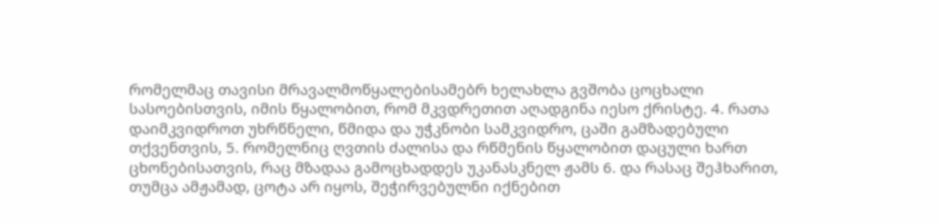რომელმაც თავისი მრავალმოწყალებისამებრ ხელახლა გვშობა ცოცხალი სასოებისთვის, იმის წყალობით, რომ მკვდრეთით აღადგინა იესო ქრისტე. 4. რათა დაიმკვიდროთ უხრწნელი, წმიდა და უჭკნობი სამკვიდრო, ცაში გამზადებული თქვენთვის, 5. რომელნიც ღვთის ძალისა და რწმენის წყალობით დაცული ხართ ცხონებისათვის, რაც მზადაა გამოცხადდეს უკანასკნელ ჟამს 6. და რასაც შეჰხარით, თუმცა ამჟამად, ცოტა არ იყოს, შეჭირვებულნი იქნებით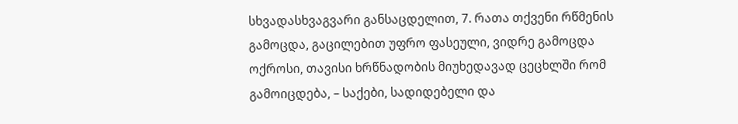სხვადასხვაგვარი განსაცდელით, 7. რათა თქვენი რწმენის გამოცდა, გაცილებით უფრო ფასეული, ვიდრე გამოცდა ოქროსი, თავისი ხრწნადობის მიუხედავად ცეცხლში რომ გამოიცდება, – საქები, სადიდებელი და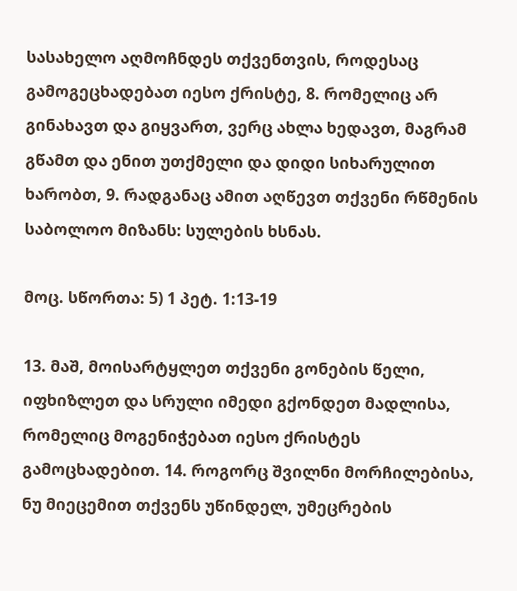სასახელო აღმოჩნდეს თქვენთვის, როდესაც გამოგეცხადებათ იესო ქრისტე, 8. რომელიც არ გინახავთ და გიყვართ, ვერც ახლა ხედავთ, მაგრამ გწამთ და ენით უთქმელი და დიდი სიხარულით ხარობთ, 9. რადგანაც ამით აღწევთ თქვენი რწმენის საბოლოო მიზანს: სულების ხსნას.

მოც. სწორთა: 5) 1 პეტ. 1:13-19

13. მაშ, მოისარტყლეთ თქვენი გონების წელი, იფხიზლეთ და სრული იმედი გქონდეთ მადლისა, რომელიც მოგენიჭებათ იესო ქრისტეს გამოცხადებით. 14. როგორც შვილნი მორჩილებისა, ნუ მიეცემით თქვენს უწინდელ, უმეცრების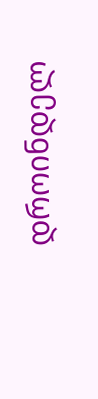დროინდელ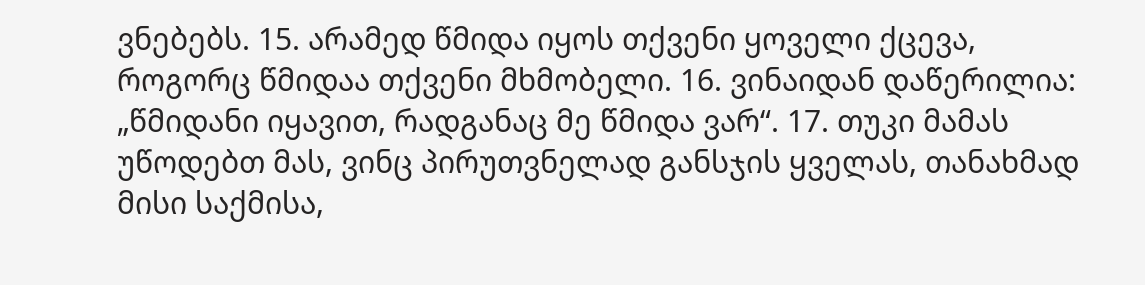ვნებებს. 15. არამედ წმიდა იყოს თქვენი ყოველი ქცევა, როგორც წმიდაა თქვენი მხმობელი. 16. ვინაიდან დაწერილია: „წმიდანი იყავით, რადგანაც მე წმიდა ვარ“. 17. თუკი მამას უწოდებთ მას, ვინც პირუთვნელად განსჯის ყველას, თანახმად მისი საქმისა,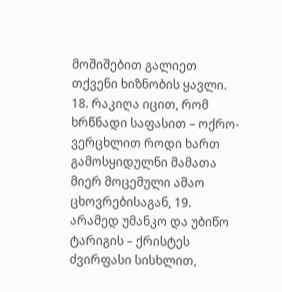მოშიშებით გალიეთ თქვენი ხიზნობის ყავლი. 18. რაკიღა იცით, რომ ხრწნადი საფასით – ოქრო-ვერცხლით როდი ხართ გამოსყიდულნი მამათა მიერ მოცემული ამაო ცხოვრებისაგან, 19. არამედ უმანკო და უბიწო ტარიგის – ქრისტეს ძვირფასი სისხლით,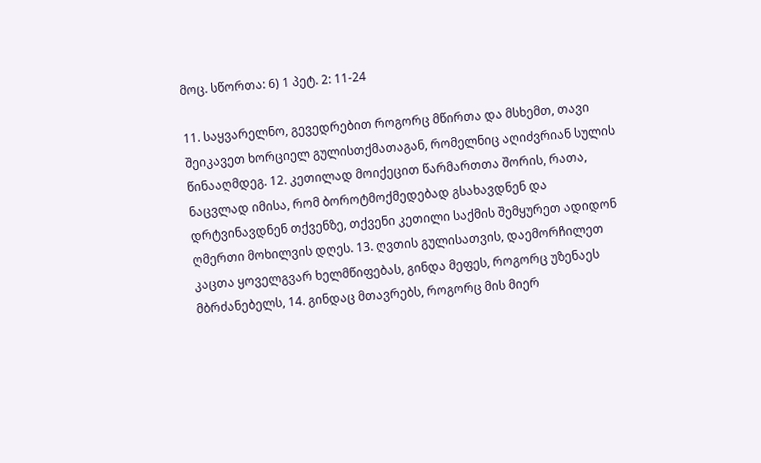მოც. სწორთა: 6) 1 პეტ. 2: 11-24

11. საყვარელნო, გევედრებით როგორც მწირთა და მსხემთ, თავი შეიკავეთ ხორციელ გულისთქმათაგან, რომელნიც აღიძვრიან სულის წინააღმდეგ. 12. კეთილად მოიქეცით წარმართთა შორის, რათა, ნაცვლად იმისა, რომ ბოროტმოქმედებად გსახავდნენ და დრტვინავდნენ თქვენზე, თქვენი კეთილი საქმის შემყურეთ ადიდონ ღმერთი მოხილვის დღეს. 13. ღვთის გულისათვის, დაემორჩილეთ კაცთა ყოველგვარ ხელმწიფებას, გინდა მეფეს, როგორც უზენაეს მბრძანებელს, 14. გინდაც მთავრებს, როგორც მის მიერ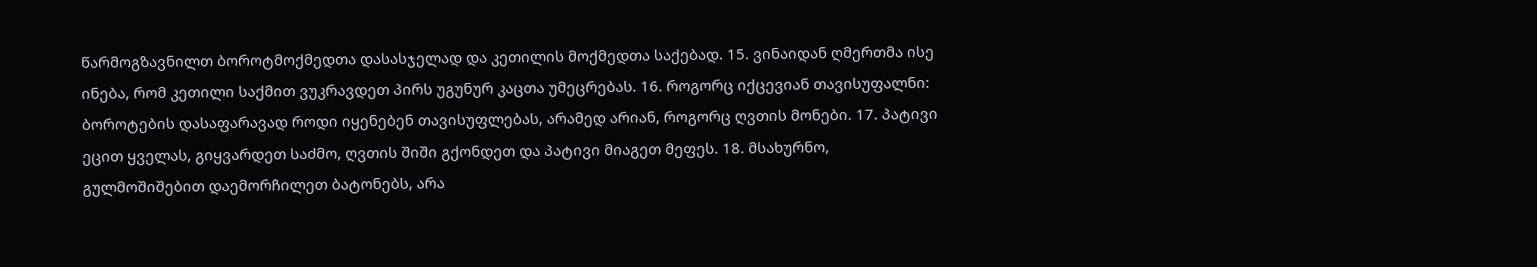წარმოგზავნილთ ბოროტმოქმედთა დასასჯელად და კეთილის მოქმედთა საქებად. 15. ვინაიდან ღმერთმა ისე ინება, რომ კეთილი საქმით ვუკრავდეთ პირს უგუნურ კაცთა უმეცრებას. 16. როგორც იქცევიან თავისუფალნი: ბოროტების დასაფარავად როდი იყენებენ თავისუფლებას, არამედ არიან, როგორც ღვთის მონები. 17. პატივი ეცით ყველას, გიყვარდეთ საძმო, ღვთის შიში გქონდეთ და პატივი მიაგეთ მეფეს. 18. მსახურნო, გულმოშიშებით დაემორჩილეთ ბატონებს, არა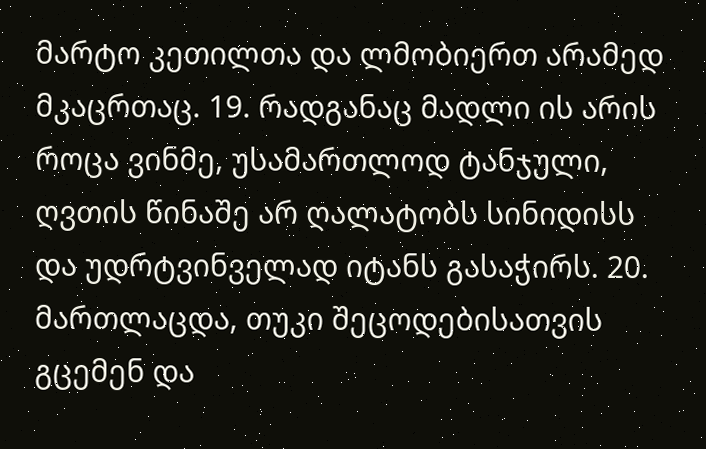მარტო კეთილთა და ლმობიერთ არამედ მკაცრთაც. 19. რადგანაც მადლი ის არის როცა ვინმე, უსამართლოდ ტანჯული, ღვთის წინაშე არ ღალატობს სინიდისს და უდრტვინველად იტანს გასაჭირს. 20. მართლაცდა, თუკი შეცოდებისათვის გცემენ და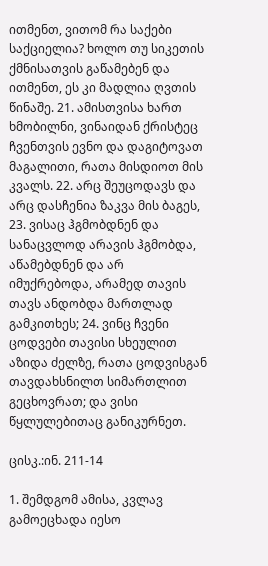ითმენთ, ვითომ რა საქები საქციელია? ხოლო თუ სიკეთის ქმნისათვის გაწამებენ და ითმენთ, ეს კი მადლია ღვთის წინაშე. 21. ამისთვისა ხართ ხმობილნი, ვინაიდან ქრისტეც ჩვენთვის ევნო და დაგიტოვათ მაგალითი, რათა მისდიოთ მის კვალს. 22. არც შეუცოდავს და არც დასჩენია ზაკვა მის ბაგეს, 23. ვისაც ჰგმობდნენ და სანაცვლოდ არავის ჰგმობდა, აწამებდნენ და არ იმუქრებოდა, არამედ თავის თავს ანდობდა მართლად გამკითხეს; 24. ვინც ჩვენი ცოდვები თავისი სხეულით აზიდა ძელზე, რათა ცოდვისგან თავდახსნილთ სიმართლით გეცხოვრათ; და ვისი წყლულებითაც განიკურნეთ.

ცისკ.:ინ. 211-14

1. შემდგომ ამისა, კვლავ გამოეცხადა იესო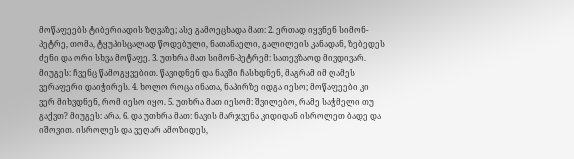მოწაფეებს ტიბერიადის ზღვაზე; ასე გამოეცხადა მათ: 2. ერთად იყვნენ სიმონ-პეტრე, თომა, ტყუპისცალად წოდებული, ნათანაელი, გალილეის კანადან, ზებედეს ძენი და ორი სხვა მოწაფე. 3. უთხრა მათ სიმონ-პეტრემ: სათევზაოდ მივდივარ. მიუგეს: ჩვენც წამოგყვებით. წავიდნენ და ნავში ჩასხდნენ, მაგრამ იმ ღამეს ვერაფერი დაიჭირეს. 4. ხოლო როცა ინათა, ნაპირზე იდგა იესო; მოწაფეები კი ვერ მიხვდნენ, რომ იესო იყო. 5. უთხრა მათ იესომ: შვილებო, რამე საჭმელი თუ გაქვთ? მიუგეს: არა. 6. და უთხრა მათ: ნავის მარჯვენა კიდიდან ისროლეთ ბადე და იშოვით. ისროლეს და ვეღარ ამოზიდეს,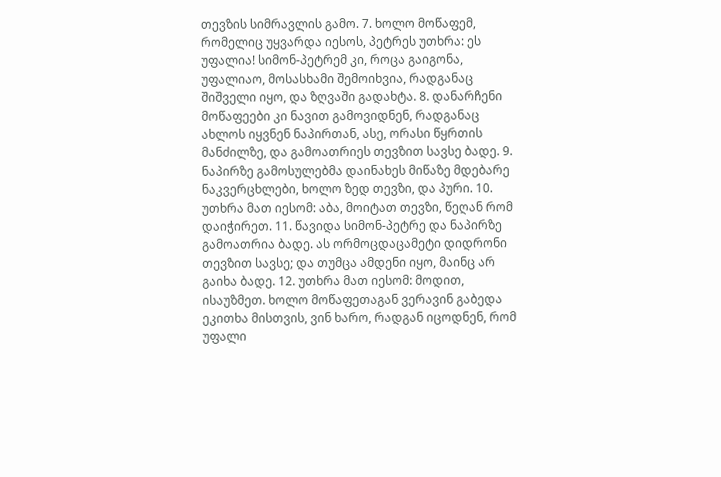თევზის სიმრავლის გამო. 7. ხოლო მოწაფემ, რომელიც უყვარდა იესოს, პეტრეს უთხრა: ეს უფალია! სიმონ-პეტრემ კი, როცა გაიგონა, უფალიაო, მოსასხამი შემოიხვია, რადგანაც შიშველი იყო, და ზღვაში გადახტა. 8. დანარჩენი მოწაფეები კი ნავით გამოვიდნენ, რადგანაც ახლოს იყვნენ ნაპირთან, ასე, ორასი წყრთის მანძილზე, და გამოათრიეს თევზით სავსე ბადე. 9. ნაპირზე გამოსულებმა დაინახეს მიწაზე მდებარე ნაკვერცხლები, ხოლო ზედ თევზი, და პური. 10. უთხრა მათ იესომ: აბა, მოიტათ თევზი, წეღან რომ დაიჭირეთ. 11. წავიდა სიმონ-პეტრე და ნაპირზე გამოათრია ბადე. ას ორმოცდაცამეტი დიდრონი თევზით სავსე; და თუმცა ამდენი იყო, მაინც არ გაიხა ბადე. 12. უთხრა მათ იესომ: მოდით, ისაუზმეთ. ხოლო მოწაფეთაგან ვერავინ გაბედა ეკითხა მისთვის, ვინ ხარო, რადგან იცოდნენ, რომ უფალი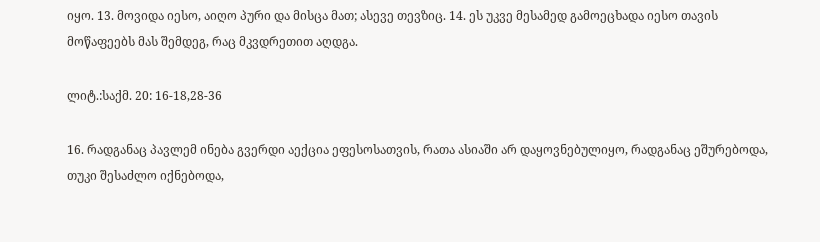იყო. 13. მოვიდა იესო, აიღო პური და მისცა მათ; ასევე თევზიც. 14. ეს უკვე მესამედ გამოეცხადა იესო თავის მოწაფეებს მას შემდეგ, რაც მკვდრეთით აღდგა.

ლიტ.:საქმ. 20: 16-18,28-36

16. რადგანაც პავლემ ინება გვერდი აექცია ეფესოსათვის, რათა ასიაში არ დაყოვნებულიყო, რადგანაც ეშურებოდა, თუკი შესაძლო იქნებოდა,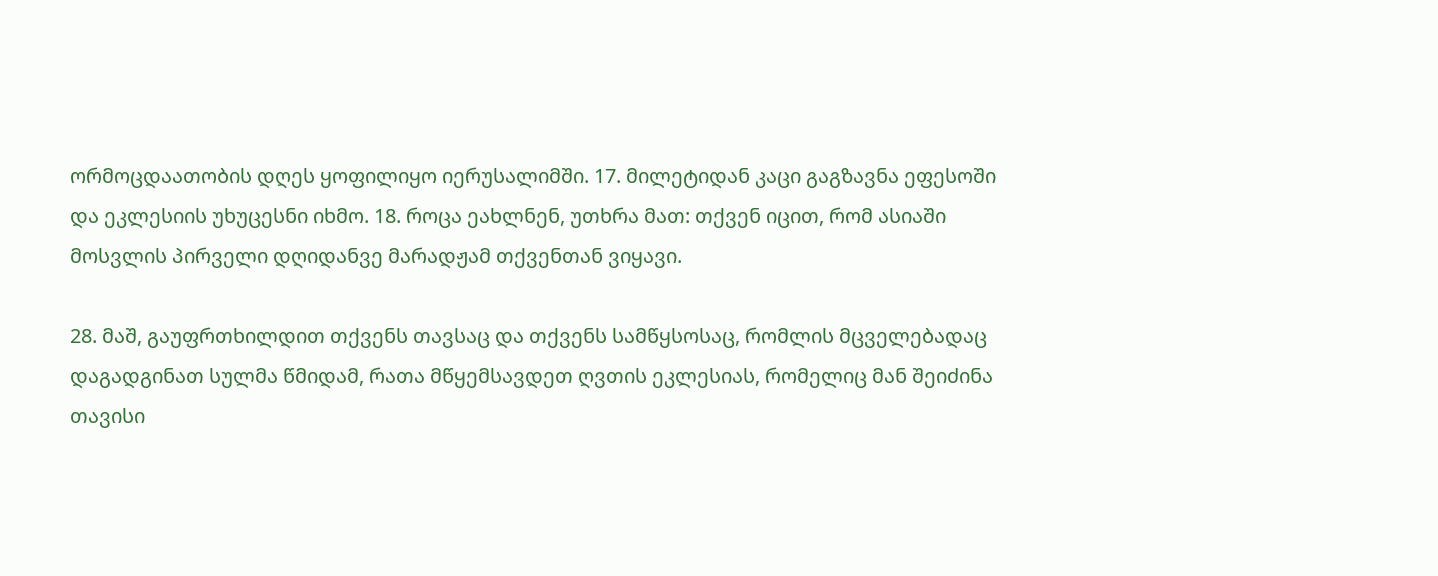ორმოცდაათობის დღეს ყოფილიყო იერუსალიმში. 17. მილეტიდან კაცი გაგზავნა ეფესოში და ეკლესიის უხუცესნი იხმო. 18. როცა ეახლნენ, უთხრა მათ: თქვენ იცით, რომ ასიაში მოსვლის პირველი დღიდანვე მარადჟამ თქვენთან ვიყავი.

28. მაშ, გაუფრთხილდით თქვენს თავსაც და თქვენს სამწყსოსაც, რომლის მცველებადაც დაგადგინათ სულმა წმიდამ, რათა მწყემსავდეთ ღვთის ეკლესიას, რომელიც მან შეიძინა თავისი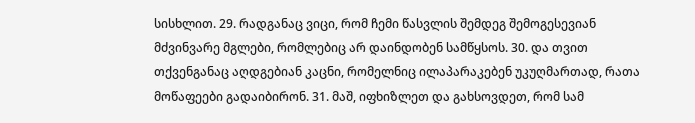სისხლით. 29. რადგანაც ვიცი, რომ ჩემი წასვლის შემდეგ შემოგესევიან მძვინვარე მგლები, რომლებიც არ დაინდობენ სამწყსოს. 30. და თვით თქვენგანაც აღდგებიან კაცნი, რომელნიც ილაპარაკებენ უკუღმართად, რათა მოწაფეები გადაიბირონ. 31. მაშ, იფხიზლეთ და გახსოვდეთ, რომ სამ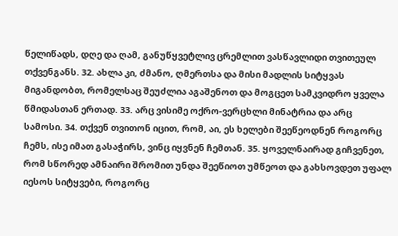წელიწადს, დღე და ღამ, განუწყვეტლივ ცრემლით ვასწავლიდი თვითეულ თქვენგანს. 32. ახლა კი, ძმანო, ღმერთსა და მისი მადლის სიტყვას მიგანდობთ, რომელსაც შეუძლია აგაშენოთ და მოგცეთ სამკვიდრო ყველა წმიდასთან ერთად. 33. არც ვისიმე ოქრო-ვერცხლი მინატრია და არც სამოსი. 34. თქვენ თვითონ იცით, რომ, აი, ეს ხელები შეეწეოდნენ როგორც ჩემს, ისე იმათ გასაჭირს, ვინც იყვნენ ჩემთან. 35. ყოველნაირად გიჩვენეთ, რომ სწორედ ამნაირი შრომით უნდა შეეწიოთ უმწეოთ და გახსოვდეთ უფალ იესოს სიტყვები, როგორც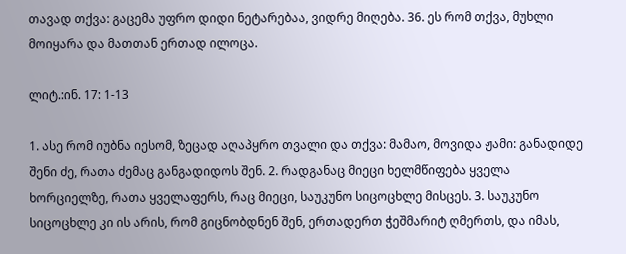თავად თქვა: გაცემა უფრო დიდი ნეტარებაა, ვიდრე მიღება. 36. ეს რომ თქვა, მუხლი მოიყარა და მათთან ერთად ილოცა.

ლიტ.:ინ. 17: 1-13

1. ასე რომ იუბნა იესომ, ზეცად აღაპყრო თვალი და თქვა: მამაო, მოვიდა ჟამი: განადიდე შენი ძე, რათა ძემაც განგადიდოს შენ. 2. რადგანაც მიეცი ხელმწიფება ყველა ხორციელზე, რათა ყველაფერს, რაც მიეცი, საუკუნო სიცოცხლე მისცეს. 3. საუკუნო სიცოცხლე კი ის არის, რომ გიცნობდნენ შენ, ერთადერთ ჭეშმარიტ ღმერთს, და იმას,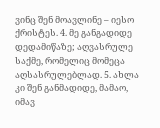ვინც შენ მოავლინე – იესო ქრისტეს. 4. მე განგადიდე დედამიწაზე; აღვასრულე საქმე, რომელიც მომეცა აღსასრულებლად. 5. ახლა კი შენ განმადიდე, მამაო, იმავ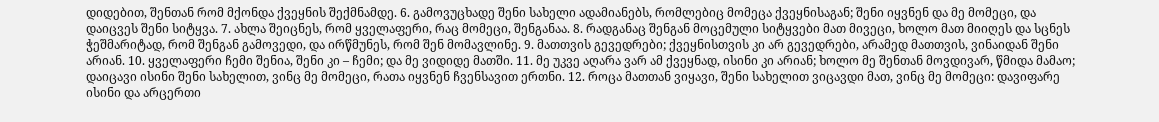დიდებით, შენთან რომ მქონდა ქვეყნის შექმნამდე. 6. გამოვუცხადე შენი სახელი ადამიანებს, რომლებიც მომეცა ქვეყნისაგან; შენი იყვნენ და მე მომეცი, და დაიცვეს შენი სიტყვა. 7. ახლა შეიცნეს, რომ ყველაფერი, რაც მომეცი, შენგანაა. 8. რადგანაც შენგან მოცემული სიტყვები მათ მივეცი, ხოლო მათ მიიღეს და სცნეს ჭეშმარიტად, რომ შენგან გამოვედი, და ირწმუნეს, რომ შენ მომავლინე. 9. მათთვის გევედრები; ქვეყნისთვის კი არ გევედრები, არამედ მათთვის, ვინაიდან შენი არიან. 10. ყველაფერი ჩემი შენია, შენი კი – ჩემი; და მე ვიდიდე მათში. 11. მე უკვე აღარა ვარ ამ ქვეყნად, ისინი კი არიან; ხოლო მე შენთან მოვდივარ, წმიდა მამაო; დაიცავი ისინი შენი სახელით, ვინც მე მომეცი, რათა იყვნენ ჩვენსავით ერთნი. 12. როცა მათთან ვიყავი, შენი სახელით ვიცავდი მათ, ვინც მე მომეცი: დავიფარე ისინი და არცერთი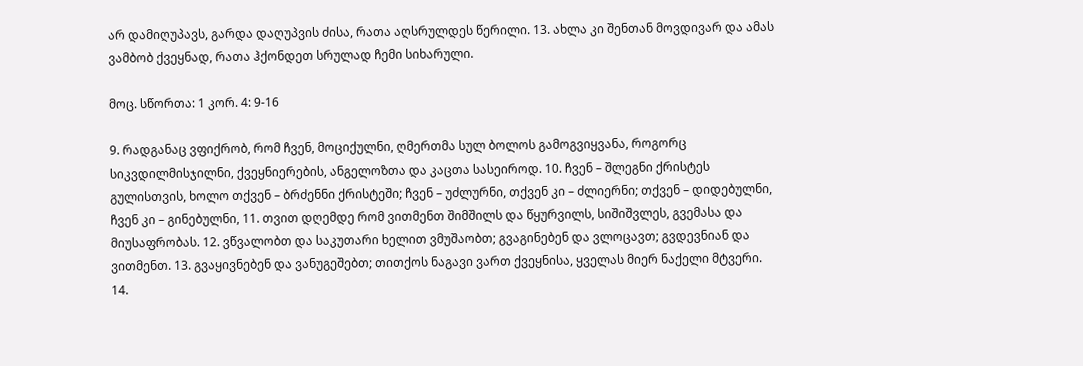არ დამიღუპავს, გარდა დაღუპვის ძისა, რათა აღსრულდეს წერილი. 13. ახლა კი შენთან მოვდივარ და ამას ვამბობ ქვეყნად, რათა ჰქონდეთ სრულად ჩემი სიხარული.

მოც. სწორთა: 1 კორ. 4: 9-16

9. რადგანაც ვფიქრობ, რომ ჩვენ, მოციქულნი, ღმერთმა სულ ბოლოს გამოგვიყვანა, როგორც სიკვდილმისჯილნი, ქვეყნიერების, ანგელოზთა და კაცთა სასეიროდ. 10. ჩვენ – შლეგნი ქრისტეს გულისთვის, ხოლო თქვენ – ბრძენნი ქრისტეში; ჩვენ – უძლურნი, თქვენ კი – ძლიერნი; თქვენ – დიდებულნი, ჩვენ კი – გინებულნი, 11. თვით დღემდე რომ ვითმენთ შიმშილს და წყურვილს, სიშიშვლეს, გვემასა და მიუსაფრობას. 12. ვწვალობთ და საკუთარი ხელით ვმუშაობთ; გვაგინებენ და ვლოცავთ; გვდევნიან და ვითმენთ. 13. გვაყივნებენ და ვანუგეშებთ; თითქოს ნაგავი ვართ ქვეყნისა, ყველას მიერ ნაქელი მტვერი. 14.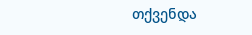თქვენდა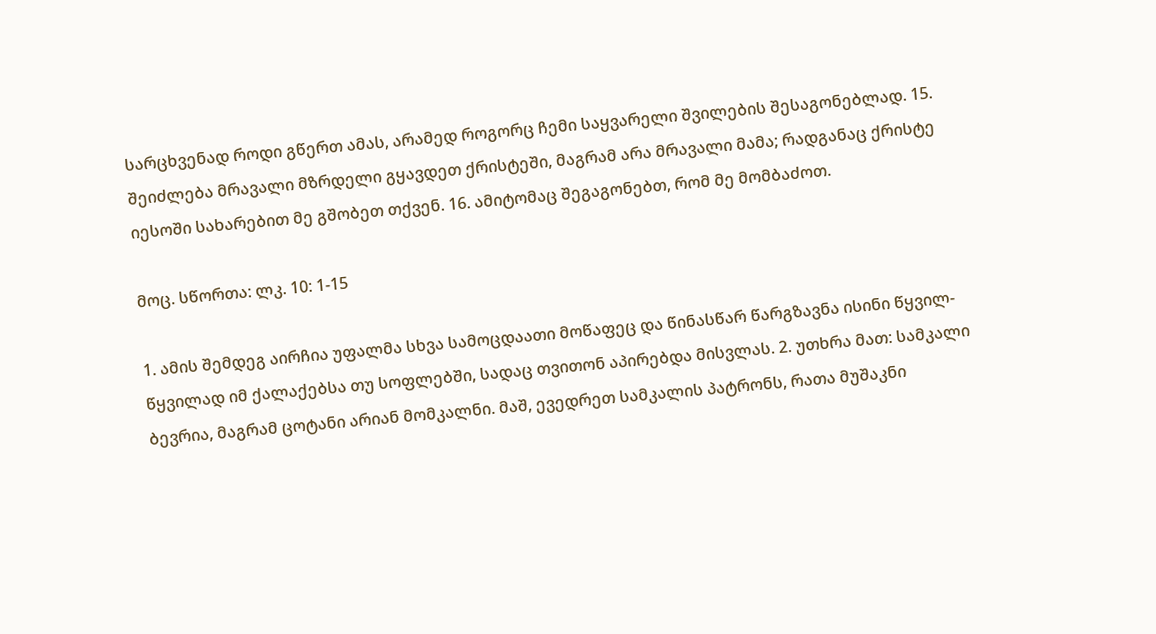სარცხვენად როდი გწერთ ამას, არამედ როგორც ჩემი საყვარელი შვილების შესაგონებლად. 15. შეიძლება მრავალი მზრდელი გყავდეთ ქრისტეში, მაგრამ არა მრავალი მამა; რადგანაც ქრისტე იესოში სახარებით მე გშობეთ თქვენ. 16. ამიტომაც შეგაგონებთ, რომ მე მომბაძოთ.

მოც. სწორთა: ლკ. 10: 1-15

1. ამის შემდეგ აირჩია უფალმა სხვა სამოცდაათი მოწაფეც და წინასწარ წარგზავნა ისინი წყვილ-წყვილად იმ ქალაქებსა თუ სოფლებში, სადაც თვითონ აპირებდა მისვლას. 2. უთხრა მათ: სამკალი ბევრია, მაგრამ ცოტანი არიან მომკალნი. მაშ, ევედრეთ სამკალის პატრონს, რათა მუშაკნი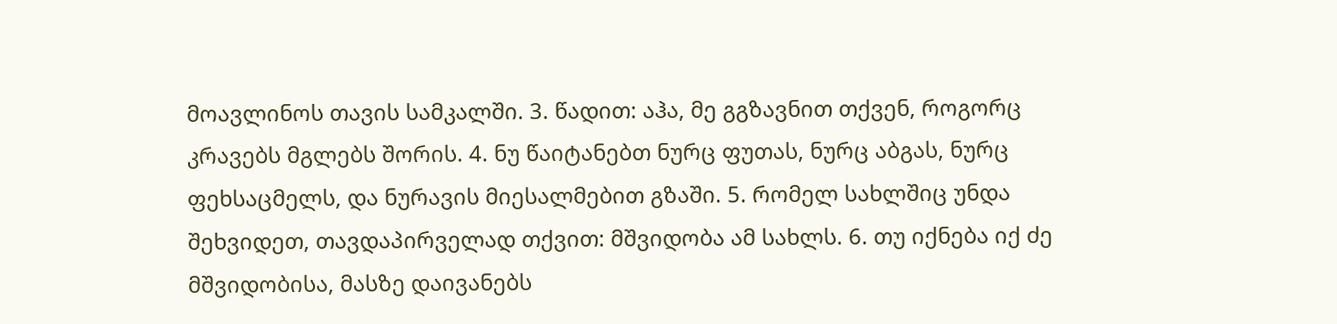მოავლინოს თავის სამკალში. 3. წადით: აჰა, მე გგზავნით თქვენ, როგორც კრავებს მგლებს შორის. 4. ნუ წაიტანებთ ნურც ფუთას, ნურც აბგას, ნურც ფეხსაცმელს, და ნურავის მიესალმებით გზაში. 5. რომელ სახლშიც უნდა შეხვიდეთ, თავდაპირველად თქვით: მშვიდობა ამ სახლს. 6. თუ იქნება იქ ძე მშვიდობისა, მასზე დაივანებს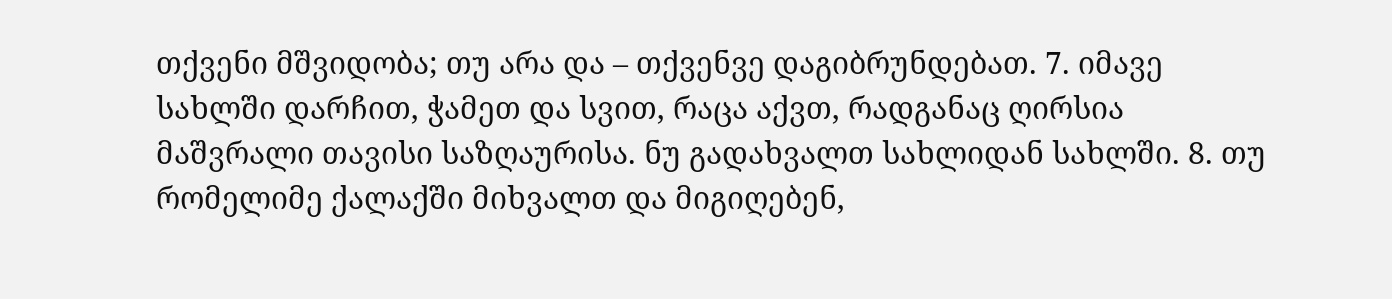თქვენი მშვიდობა; თუ არა და – თქვენვე დაგიბრუნდებათ. 7. იმავე სახლში დარჩით, ჭამეთ და სვით, რაცა აქვთ, რადგანაც ღირსია მაშვრალი თავისი საზღაურისა. ნუ გადახვალთ სახლიდან სახლში. 8. თუ რომელიმე ქალაქში მიხვალთ და მიგიღებენ,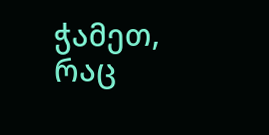ჭამეთ, რაც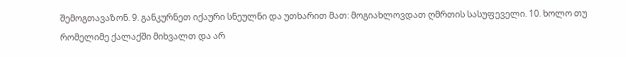შემოგთავაზონ. 9. განკურნეთ იქაური სნეულნი და უთხარით მათ: მოგიახლოვდათ ღმრთის სასუფეველი. 10. ხოლო თუ რომელიმე ქალაქში მიხვალთ და არ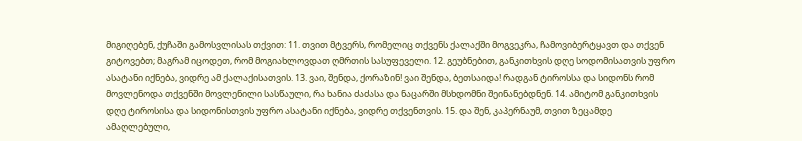მიგიღებენ, ქუჩაში გამოსვლისას თქვით: 11. თვით მტვერს, რომელიც თქვენს ქალაქში მოგვეკრა, ჩამოვიბერტყავთ და თქვენ გიტოვებთ; მაგრამ იცოდეთ, რომ მოგიახლოვდათ ღმრთის სასუფეველი. 12. გეუბნებით, განკითხვის დღე სოდომისათვის უფრო ასატანი იქნება, ვიდრე ამ ქალაქისათვის. 13. ვაი, შენდა, ქორაზინ! ვაი შენდა, ბეთსაიდა! რადგან ტიროსსა და სიდონს რომ მოვლენოდა თქვენში მოვლენილი სასწაული, რა ხანია ძაძასა და ნაცარში მსხდომნი შეინანებდნენ. 14. ამიტომ განკითხვის დღე ტიროსისა და სიდონისთვის უფრო ასატანი იქნება, ვიდრე თქვენთვის. 15. და შენ, კაპერნაუმ, თვით ზეცამდე ამაღლებული,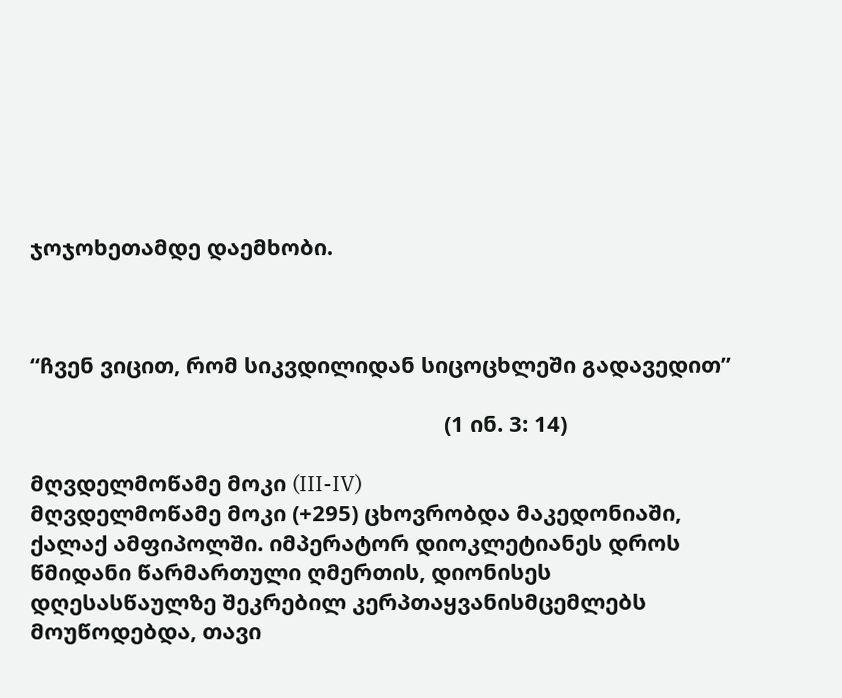ჯოჯოხეთამდე დაემხობი.



“ჩვენ ვიცით, რომ სიკვდილიდან სიცოცხლეში გადავედით”

                                                                     (1 ინ. 3: 14)

მღვდელმოწამე მოკი (III-IV)
მღვდელმოწამე მოკი (+295) ცხოვრობდა მაკედონიაში, ქალაქ ამფიპოლში. იმპერატორ დიოკლეტიანეს დროს წმიდანი წარმართული ღმერთის, დიონისეს დღესასწაულზე შეკრებილ კერპთაყვანისმცემლებს მოუწოდებდა, თავი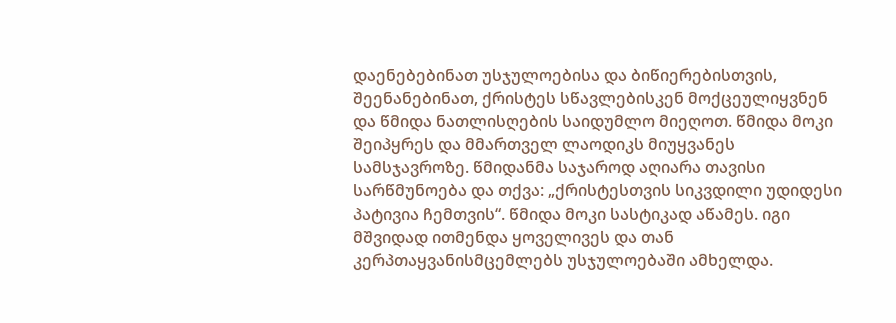დაენებებინათ უსჯულოებისა და ბიწიერებისთვის, შეენანებინათ, ქრისტეს სწავლებისკენ მოქცეულიყვნენ და წმიდა ნათლისღების საიდუმლო მიეღოთ. წმიდა მოკი შეიპყრეს და მმართველ ლაოდიკს მიუყვანეს სამსჯავროზე. წმიდანმა საჯაროდ აღიარა თავისი სარწმუნოება და თქვა: „ქრისტესთვის სიკვდილი უდიდესი პატივია ჩემთვის“. წმიდა მოკი სასტიკად აწამეს. იგი მშვიდად ითმენდა ყოველივეს და თან კერპთაყვანისმცემლებს უსჯულოებაში ამხელდა.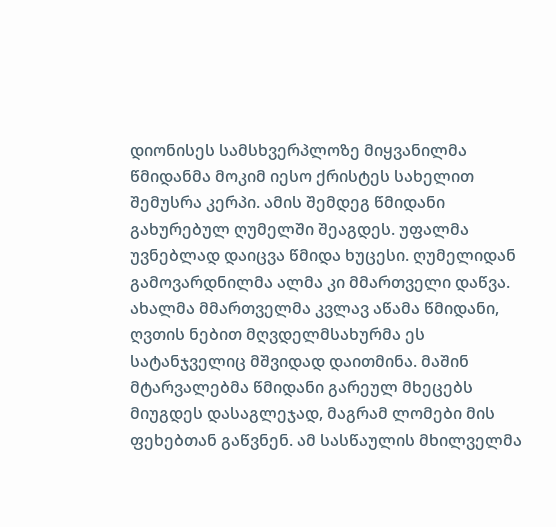დიონისეს სამსხვერპლოზე მიყვანილმა წმიდანმა მოკიმ იესო ქრისტეს სახელით შემუსრა კერპი. ამის შემდეგ წმიდანი გახურებულ ღუმელში შეაგდეს. უფალმა უვნებლად დაიცვა წმიდა ხუცესი. ღუმელიდან გამოვარდნილმა ალმა კი მმართველი დაწვა. ახალმა მმართველმა კვლავ აწამა წმიდანი, ღვთის ნებით მღვდელმსახურმა ეს სატანჯველიც მშვიდად დაითმინა. მაშინ მტარვალებმა წმიდანი გარეულ მხეცებს მიუგდეს დასაგლეჯად, მაგრამ ლომები მის ფეხებთან გაწვნენ. ამ სასწაულის მხილველმა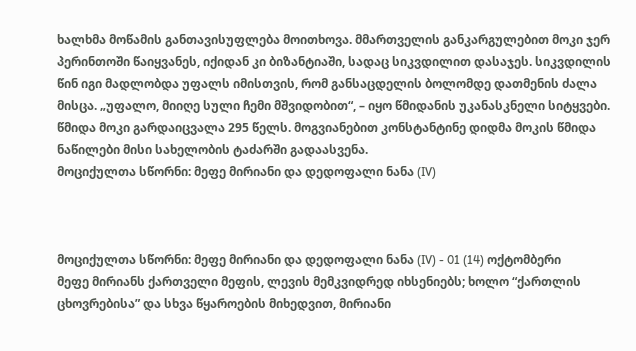ხალხმა მოწამის განთავისუფლება მოითხოვა. მმართველის განკარგულებით მოკი ჯერ პერინთოში წაიყვანეს, იქიდან კი ბიზანტიაში, სადაც სიკვდილით დასაჯეს. სიკვდილის წინ იგი მადლობდა უფალს იმისთვის, რომ განსაცდელის ბოლომდე დათმენის ძალა მისცა. „უფალო, მიიღე სული ჩემი მშვიდობით“, – იყო წმიდანის უკანასკნელი სიტყვები. წმიდა მოკი გარდაიცვალა 295 წელს. მოგვიანებით კონსტანტინე დიდმა მოკის წმიდა ნაწილები მისი სახელობის ტაძარში გადაასვენა.
მოციქულთა სწორნი: მეფე მირიანი და დედოფალი ნანა (IV)



მოციქულთა სწორნი: მეფე მირიანი და დედოფალი ნანა (IV) - 01 (14) ოქტომბერი
მეფე მირიანს ქართველი მეფის, ლევის მემკვიდრედ იხსენიებს; ხოლო “ქართლის ცხოვრებისა” და სხვა წყაროების მიხედვით, მირიანი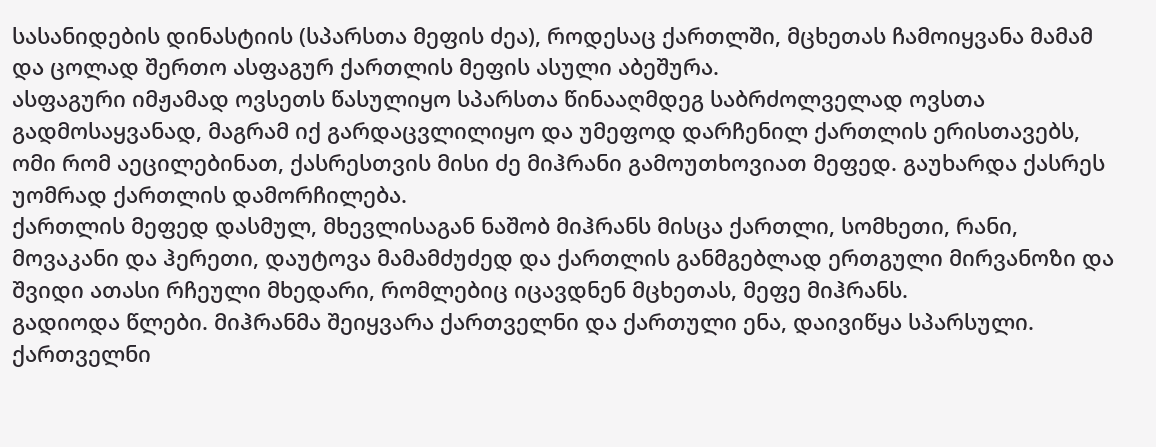სასანიდების დინასტიის (სპარსთა მეფის ძეა), როდესაც ქართლში, მცხეთას ჩამოიყვანა მამამ და ცოლად შერთო ასფაგურ ქართლის მეფის ასული აბეშურა.
ასფაგური იმჟამად ოვსეთს წასულიყო სპარსთა წინააღმდეგ საბრძოლველად ოვსთა გადმოსაყვანად, მაგრამ იქ გარდაცვლილიყო და უმეფოდ დარჩენილ ქართლის ერისთავებს, ომი რომ აეცილებინათ, ქასრესთვის მისი ძე მიჰრანი გამოუთხოვიათ მეფედ. გაუხარდა ქასრეს უომრად ქართლის დამორჩილება.
ქართლის მეფედ დასმულ, მხევლისაგან ნაშობ მიჰრანს მისცა ქართლი, სომხეთი, რანი, მოვაკანი და ჰერეთი, დაუტოვა მამამძუძედ და ქართლის განმგებლად ერთგული მირვანოზი და შვიდი ათასი რჩეული მხედარი, რომლებიც იცავდნენ მცხეთას, მეფე მიჰრანს.
გადიოდა წლები. მიჰრანმა შეიყვარა ქართველნი და ქართული ენა, დაივიწყა სპარსული. ქართველნი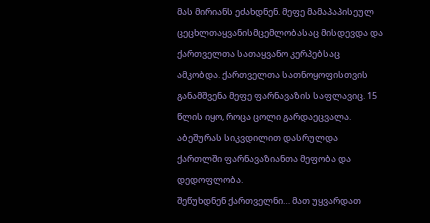მას მირიანს ეძახდნენ. მეფე მამაპაპისეულ ცეცხლთაყვანისმცემლობასაც მისდევდა და ქართველთა სათაყვანო კერპებსაც ამკობდა. ქართველთა სათნოყოფისთვის განამშვენა მეფე ფარნავაზის საფლავიც. 15 წლის იყო, როცა ცოლი გარდაეცვალა. აბეშურას სიკვდილით დასრულდა ქართლში ფარნავაზიანთა მეფობა და დედოფლობა.
შეწუხდნენ ქართველნი… მათ უყვარდათ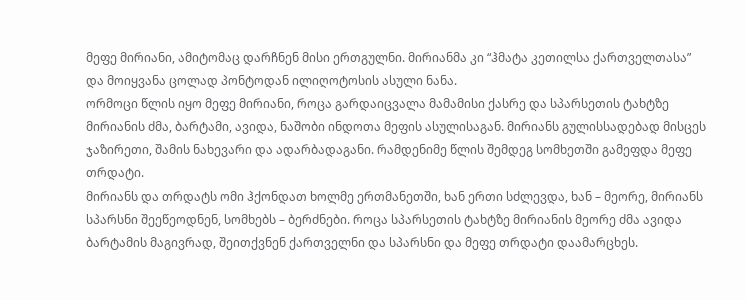მეფე მირიანი, ამიტომაც დარჩნენ მისი ერთგულნი. მირიანმა კი “ჰმატა კეთილსა ქართველთასა” და მოიყვანა ცოლად პონტოდან ილიღოტოსის ასული ნანა.
ორმოცი წლის იყო მეფე მირიანი, როცა გარდაიცვალა მამამისი ქასრე და სპარსეთის ტახტზე მირიანის ძმა, ბარტამი, ავიდა, ნაშობი ინდოთა მეფის ასულისაგან. მირიანს გულისსადებად მისცეს ჯაზირეთი, შამის ნახევარი და ადარბადაგანი. რამდენიმე წლის შემდეგ სომხეთში გამეფდა მეფე თრდატი.
მირიანს და თრდატს ომი ჰქონდათ ხოლმე ერთმანეთში, ხან ერთი სძლევდა, ხან – მეორე, მირიანს სპარსნი შეეწეოდნენ, სომხებს – ბერძნები. როცა სპარსეთის ტახტზე მირიანის მეორე ძმა ავიდა ბარტამის მაგივრად, შეითქვნენ ქართველნი და სპარსნი და მეფე თრდატი დაამარცხეს.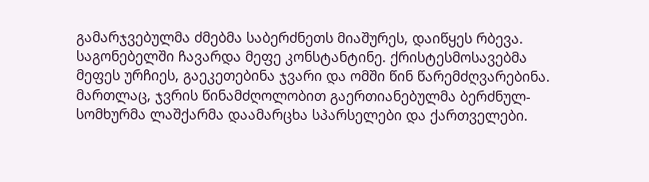გამარჯვებულმა ძმებმა საბერძნეთს მიაშურეს, დაიწყეს რბევა.
საგონებელში ჩავარდა მეფე კონსტანტინე. ქრისტესმოსავებმა მეფეს ურჩიეს, გაეკეთებინა ჯვარი და ომში წინ წარემძღვარებინა. მართლაც, ჯვრის წინამძღოლობით გაერთიანებულმა ბერძნულ-სომხურმა ლაშქარმა დაამარცხა სპარსელები და ქართველები.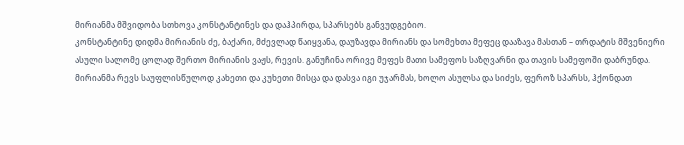მირიანმა მშვიდობა სთხოვა კონსტანტინეს და დაჰპირდა, სპარსებს განვუდგებიო.
კონსტანტინე დიდმა მირიანის ძე, ბაქარი, მძევლად წაიყვანა, დაუზავდა მირიანს და სომეხთა მეფეც დააზავა მასთან – თრდატის მშვენიერი ასული სალომე ცოლად შერთო მირიანის ვაჟს, რევის. განუჩინა ორივე მეფეს მათი სამეფოს საზღვარნი და თავის სამეფოში დაბრუნდა.
მირიანმა რევს საუფლისწულოდ კახეთი და კუხეთი მისცა და დასვა იგი უჯარმას, ხოლო ასულსა და სიძეს, ფეროზ სპარსს, ჰქონდათ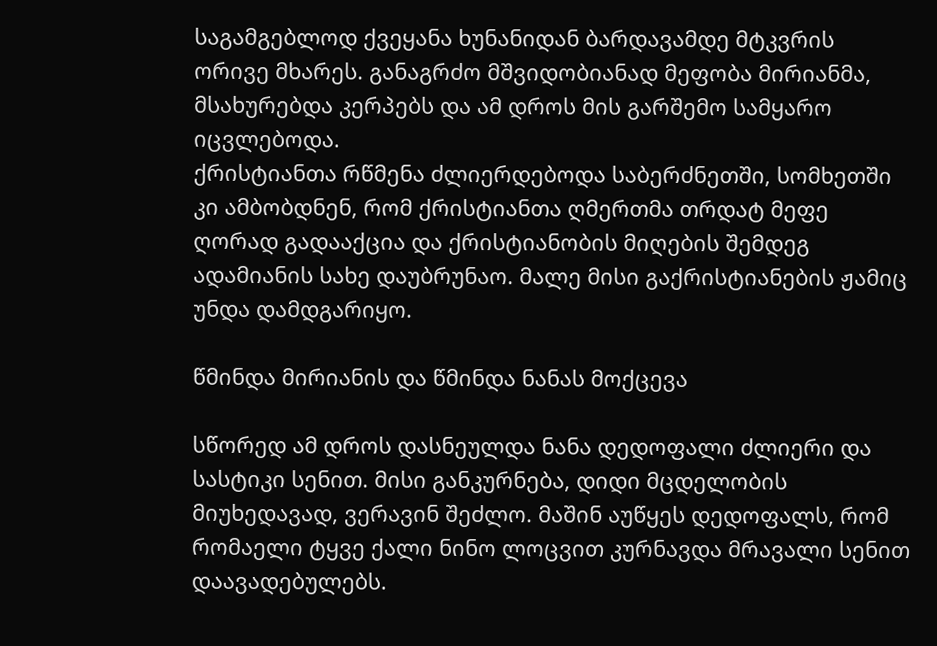საგამგებლოდ ქვეყანა ხუნანიდან ბარდავამდე მტკვრის ორივე მხარეს. განაგრძო მშვიდობიანად მეფობა მირიანმა, მსახურებდა კერპებს და ამ დროს მის გარშემო სამყარო იცვლებოდა.
ქრისტიანთა რწმენა ძლიერდებოდა საბერძნეთში, სომხეთში კი ამბობდნენ, რომ ქრისტიანთა ღმერთმა თრდატ მეფე ღორად გადააქცია და ქრისტიანობის მიღების შემდეგ ადამიანის სახე დაუბრუნაო. მალე მისი გაქრისტიანების ჟამიც უნდა დამდგარიყო.

წმინდა მირიანის და წმინდა ნანას მოქცევა

სწორედ ამ დროს დასნეულდა ნანა დედოფალი ძლიერი და სასტიკი სენით. მისი განკურნება, დიდი მცდელობის მიუხედავად, ვერავინ შეძლო. მაშინ აუწყეს დედოფალს, რომ რომაელი ტყვე ქალი ნინო ლოცვით კურნავდა მრავალი სენით დაავადებულებს.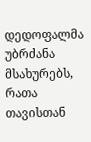დედოფალმა უბრძანა მსახურებს, რათა თავისთან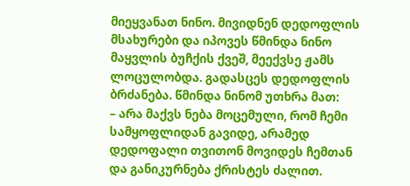მიეყვანათ ნინო. მივიდნენ დედოფლის მსახურები და იპოვეს წმინდა ნინო მაყვლის ბუჩქის ქვეშ, მეექვსე ჟამს ლოცულობდა. გადასცეს დედოფლის ბრძანება. წმინდა ნინომ უთხრა მათ:
– არა მაქვს ნება მოცემული, რომ ჩემი სამყოფლიდან გავიდე, არამედ დედოფალი თვითონ მოვიდეს ჩემთან და განიკურნება ქრისტეს ძალით.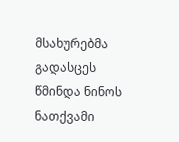მსახურებმა გადასცეს წმინდა ნინოს ნათქვამი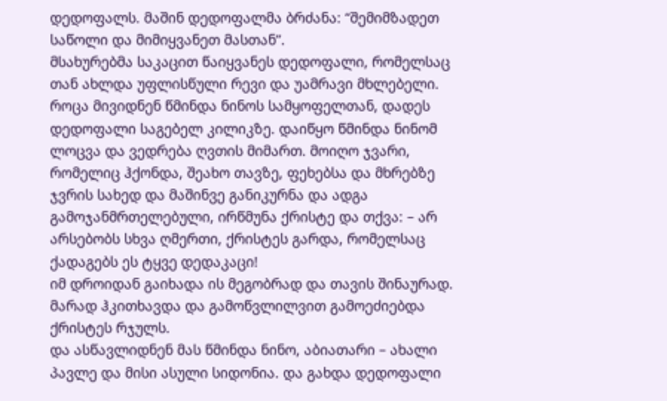დედოფალს. მაშინ დედოფალმა ბრძანა: “შემიმზადეთ საწოლი და მიმიყვანეთ მასთან”.
მსახურებმა საკაცით წაიყვანეს დედოფალი, რომელსაც თან ახლდა უფლისწული რევი და უამრავი მხლებელი.
როცა მივიდნენ წმინდა ნინოს სამყოფელთან, დადეს დედოფალი საგებელ კილიკზე. დაიწყო წმინდა ნინომ ლოცვა და ვედრება ღვთის მიმართ. მოიღო ჯვარი, რომელიც ჰქონდა, შეახო თავზე, ფეხებსა და მხრებზე ჯვრის სახედ და მაშინვე განიკურნა და ადგა გამოჯანმრთელებული, ირწმუნა ქრისტე და თქვა: – არ არსებობს სხვა ღმერთი, ქრისტეს გარდა, რომელსაც ქადაგებს ეს ტყვე დედაკაცი!
იმ დროიდან გაიხადა ის მეგობრად და თავის შინაურად. მარად ჰკითხავდა და გამოწვლილვით გამოეძიებდა ქრისტეს რჯულს.
და ასწავლიდნენ მას წმინდა ნინო, აბიათარი – ახალი პავლე და მისი ასული სიდონია. და გახდა დედოფალი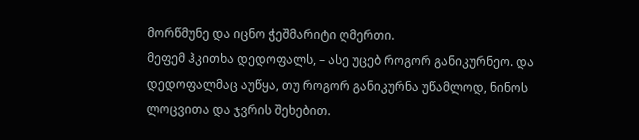მორწმუნე და იცნო ჭეშმარიტი ღმერთი.
მეფემ ჰკითხა დედოფალს, – ასე უცებ როგორ განიკურნეო. და დედოფალმაც აუწყა, თუ როგორ განიკურნა უწამლოდ, ნინოს ლოცვითა და ჯვრის შეხებით.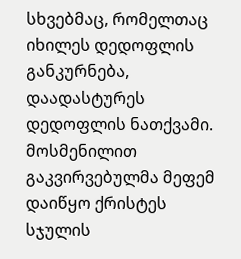სხვებმაც, რომელთაც იხილეს დედოფლის განკურნება, დაადასტურეს დედოფლის ნათქვამი.
მოსმენილით გაკვირვებულმა მეფემ დაიწყო ქრისტეს სჯულის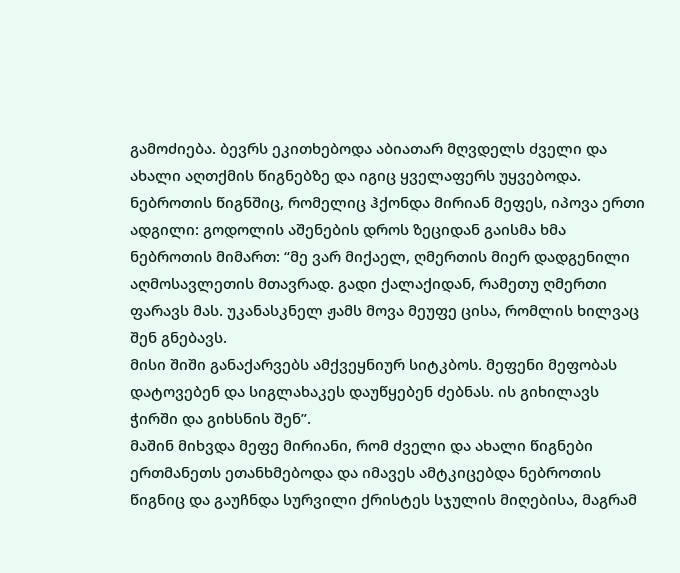გამოძიება. ბევრს ეკითხებოდა აბიათარ მღვდელს ძველი და ახალი აღთქმის წიგნებზე და იგიც ყველაფერს უყვებოდა.
ნებროთის წიგნშიც, რომელიც ჰქონდა მირიან მეფეს, იპოვა ერთი ადგილი: გოდოლის აშენების დროს ზეციდან გაისმა ხმა ნებროთის მიმართ: “მე ვარ მიქაელ, ღმერთის მიერ დადგენილი აღმოსავლეთის მთავრად. გადი ქალაქიდან, რამეთუ ღმერთი ფარავს მას. უკანასკნელ ჟამს მოვა მეუფე ცისა, რომლის ხილვაც შენ გნებავს.
მისი შიში განაქარვებს ამქვეყნიურ სიტკბოს. მეფენი მეფობას დატოვებენ და სიგლახაკეს დაუწყებენ ძებნას. ის გიხილავს ჭირში და გიხსნის შენ”.
მაშინ მიხვდა მეფე მირიანი, რომ ძველი და ახალი წიგნები ერთმანეთს ეთანხმებოდა და იმავეს ამტკიცებდა ნებროთის წიგნიც და გაუჩნდა სურვილი ქრისტეს სჯულის მიღებისა, მაგრამ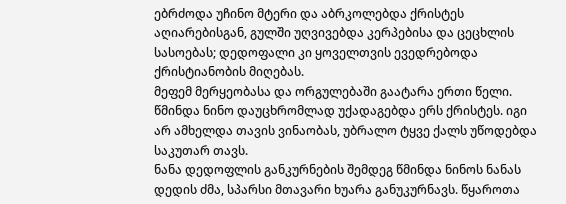ებრძოდა უჩინო მტერი და აბრკოლებდა ქრისტეს აღიარებისგან, გულში უღვივებდა კერპებისა და ცეცხლის სასოებას; დედოფალი კი ყოველთვის ევედრებოდა ქრისტიანობის მიღებას.
მეფემ მერყეობასა და ორგულებაში გაატარა ერთი წელი. წმინდა ნინო დაუცხრომლად უქადაგებდა ერს ქრისტეს. იგი არ ამხელდა თავის ვინაობას, უბრალო ტყვე ქალს უწოდებდა საკუთარ თავს.
ნანა დედოფლის განკურნების შემდეგ წმინდა ნინოს ნანას დედის ძმა, სპარსი მთავარი ხუარა განუკურნავს. წყაროთა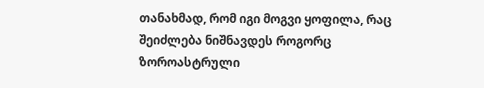თანახმად, რომ იგი მოგვი ყოფილა, რაც შეიძლება ნიშნავდეს როგორც ზოროასტრული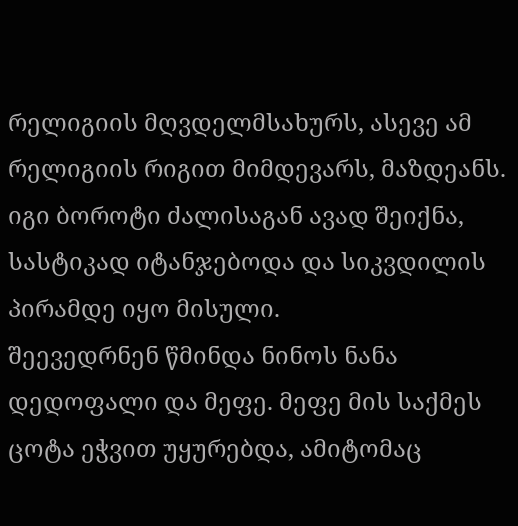რელიგიის მღვდელმსახურს, ასევე ამ რელიგიის რიგით მიმდევარს, მაზდეანს. იგი ბოროტი ძალისაგან ავად შეიქნა, სასტიკად იტანჯებოდა და სიკვდილის პირამდე იყო მისული.
შეევედრნენ წმინდა ნინოს ნანა დედოფალი და მეფე. მეფე მის საქმეს ცოტა ეჭვით უყურებდა, ამიტომაც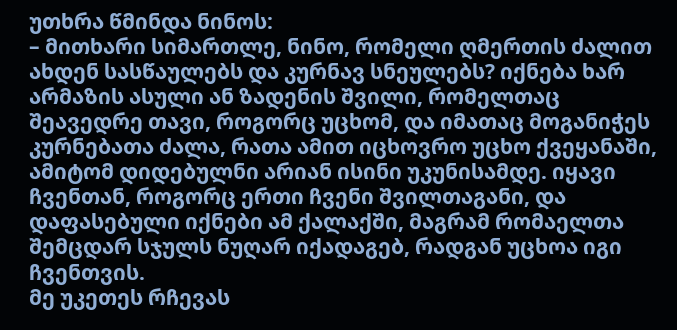უთხრა წმინდა ნინოს:
– მითხარი სიმართლე, ნინო, რომელი ღმერთის ძალით ახდენ სასწაულებს და კურნავ სნეულებს? იქნება ხარ არმაზის ასული ან ზადენის შვილი, რომელთაც შეავედრე თავი, როგორც უცხომ, და იმათაც მოგანიჭეს კურნებათა ძალა, რათა ამით იცხოვრო უცხო ქვეყანაში, ამიტომ დიდებულნი არიან ისინი უკუნისამდე. იყავი ჩვენთან, როგორც ერთი ჩვენი შვილთაგანი, და დაფასებული იქნები ამ ქალაქში, მაგრამ რომაელთა შემცდარ სჯულს ნუღარ იქადაგებ, რადგან უცხოა იგი ჩვენთვის.
მე უკეთეს რჩევას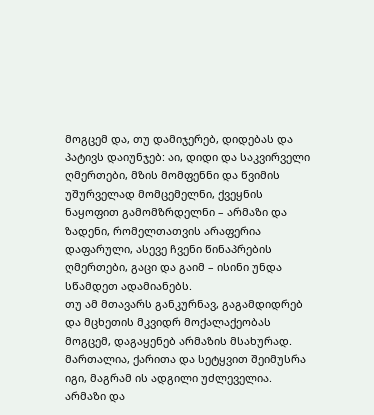მოგცემ და, თუ დამიჯერებ, დიდებას და პატივს დაიუნჯებ: აი, დიდი და საკვირველი ღმერთები, მზის მომფენნი და წვიმის უშურველად მომცემელნი, ქვეყნის ნაყოფით გამომზრდელნი – არმაზი და ზადენი, რომელთათვის არაფერია დაფარული, ასევე ჩვენი წინაპრების ღმერთები, გაცი და გაიმ – ისინი უნდა სწამდეთ ადამიანებს.
თუ ამ მთავარს განკურნავ, გაგამდიდრებ და მცხეთის მკვიდრ მოქალაქეობას მოგცემ, დაგაყენებ არმაზის მსახურად. მართალია, ქარითა და სეტყვით შეიმუსრა იგი, მაგრამ ის ადგილი უძლეველია.
არმაზი და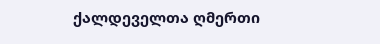ქალდეველთა ღმერთი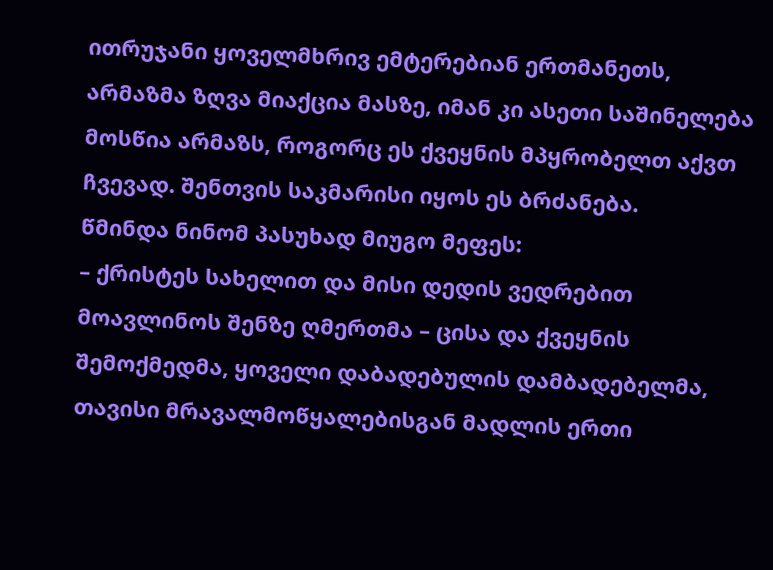ითრუჯანი ყოველმხრივ ემტერებიან ერთმანეთს, არმაზმა ზღვა მიაქცია მასზე, იმან კი ასეთი საშინელება მოსწია არმაზს, როგორც ეს ქვეყნის მპყრობელთ აქვთ ჩვევად. შენთვის საკმარისი იყოს ეს ბრძანება.
წმინდა ნინომ პასუხად მიუგო მეფეს:
– ქრისტეს სახელით და მისი დედის ვედრებით მოავლინოს შენზე ღმერთმა – ცისა და ქვეყნის შემოქმედმა, ყოველი დაბადებულის დამბადებელმა, თავისი მრავალმოწყალებისგან მადლის ერთი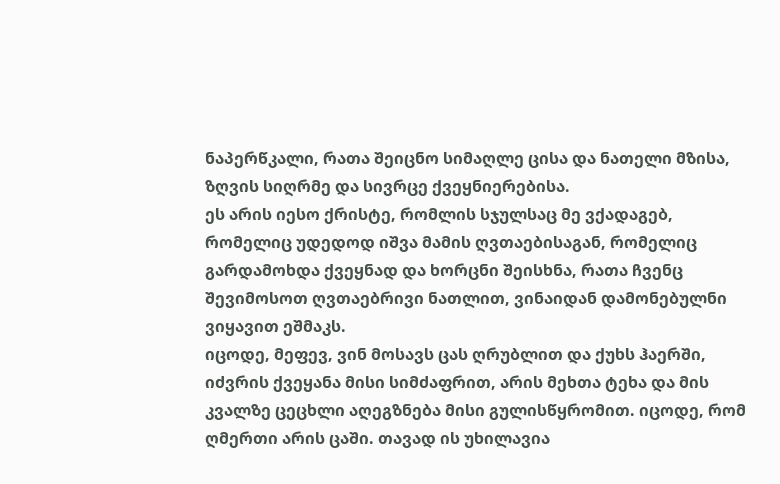ნაპერწკალი, რათა შეიცნო სიმაღლე ცისა და ნათელი მზისა, ზღვის სიღრმე და სივრცე ქვეყნიერებისა.
ეს არის იესო ქრისტე, რომლის სჯულსაც მე ვქადაგებ, რომელიც უდედოდ იშვა მამის ღვთაებისაგან, რომელიც გარდამოხდა ქვეყნად და ხორცნი შეისხნა, რათა ჩვენც შევიმოსოთ ღვთაებრივი ნათლით, ვინაიდან დამონებულნი ვიყავით ეშმაკს.
იცოდე, მეფევ, ვინ მოსავს ცას ღრუბლით და ქუხს ჰაერში, იძვრის ქვეყანა მისი სიმძაფრით, არის მეხთა ტეხა და მის კვალზე ცეცხლი აღეგზნება მისი გულისწყრომით. იცოდე, რომ ღმერთი არის ცაში. თავად ის უხილავია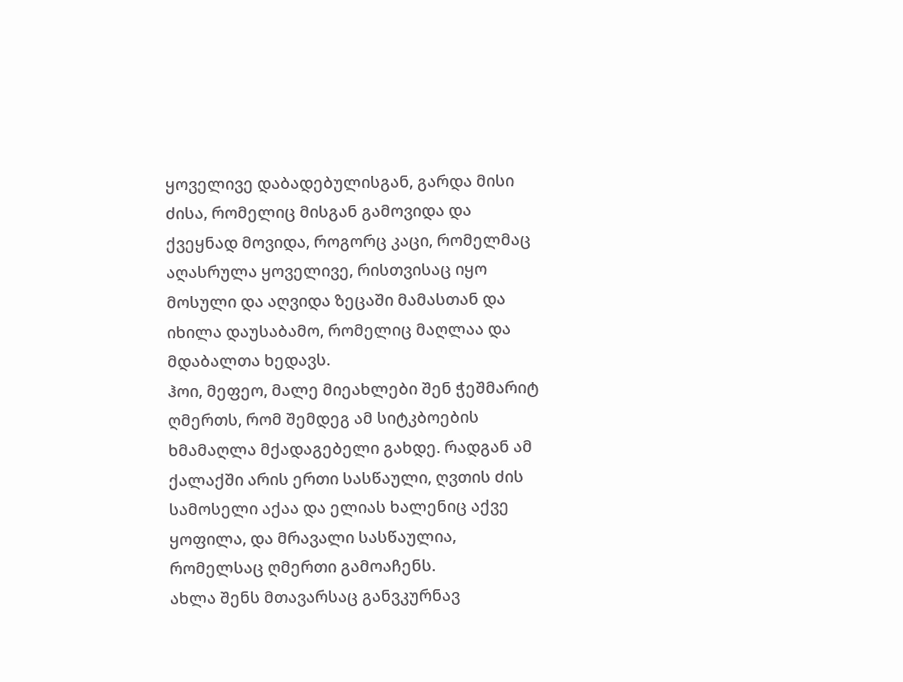ყოველივე დაბადებულისგან, გარდა მისი ძისა, რომელიც მისგან გამოვიდა და ქვეყნად მოვიდა, როგორც კაცი, რომელმაც აღასრულა ყოველივე, რისთვისაც იყო მოსული და აღვიდა ზეცაში მამასთან და იხილა დაუსაბამო, რომელიც მაღლაა და მდაბალთა ხედავს.
ჰოი, მეფეო, მალე მიეახლები შენ ჭეშმარიტ ღმერთს, რომ შემდეგ ამ სიტკბოების ხმამაღლა მქადაგებელი გახდე. რადგან ამ ქალაქში არის ერთი სასწაული, ღვთის ძის სამოსელი აქაა და ელიას ხალენიც აქვე ყოფილა, და მრავალი სასწაულია, რომელსაც ღმერთი გამოაჩენს.
ახლა შენს მთავარსაც განვკურნავ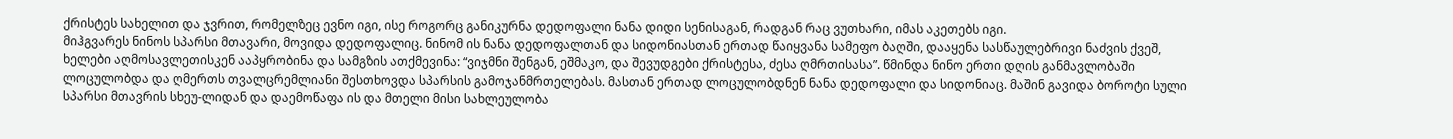ქრისტეს სახელით და ჯვრით, რომელზეც ევნო იგი, ისე როგორც განიკურნა დედოფალი ნანა დიდი სენისაგან, რადგან რაც ვუთხარი, იმას აკეთებს იგი.
მიჰგვარეს ნინოს სპარსი მთავარი, მოვიდა დედოფალიც. ნინომ ის ნანა დედოფალთან და სიდონიასთან ერთად წაიყვანა სამეფო ბაღში, დააყენა სასწაულებრივი ნაძვის ქვეშ, ხელები აღმოსავლეთისკენ ააპყრობინა და სამგზის ათქმევინა: “ვიჯმნი შენგან, ეშმაკო, და შევუდგები ქრისტესა, ძესა ღმრთისასა”. წმინდა ნინო ერთი დღის განმავლობაში ლოცულობდა და ღმერთს თვალცრემლიანი შესთხოვდა სპარსის გამოჯანმრთელებას. მასთან ერთად ლოცულობდნენ ნანა დედოფალი და სიდონიაც. მაშინ გავიდა ბოროტი სული სპარსი მთავრის სხეუ-ლიდან და დაემოწაფა ის და მთელი მისი სახლეულობა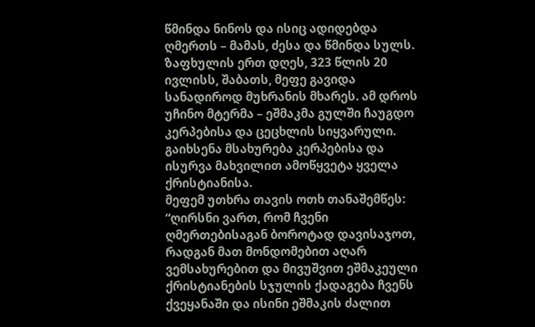წმინდა ნინოს და ისიც ადიდებდა ღმერთს – მამას, ძესა და წმინდა სულს.
ზაფხულის ერთ დღეს, 323 წლის 20 ივლისს, შაბათს, მეფე გავიდა სანადიროდ მუხრანის მხარეს. ამ დროს უჩინო მტერმა – ეშმაკმა გულში ჩაუგდო კერპებისა და ცეცხლის სიყვარული. გაიხსენა მსახურება კერპებისა და ისურვა მახვილით ამოწყვეტა ყველა ქრისტიანისა.
მეფემ უთხრა თავის ოთხ თანაშემწეს: “ღირსნი ვართ, რომ ჩვენი ღმერთებისაგან ბოროტად დავისაჯოთ, რადგან მათ მონდომებით აღარ ვემსახურებით და მივუშვით ეშმაკეული ქრისტიანების სჯულის ქადაგება ჩვენს ქვეყანაში და ისინი ეშმაკის ძალით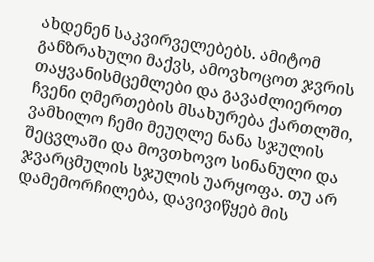ახდენენ საკვირველებებს. ამიტომ განზრახული მაქვს, ამოვხოცოთ ჯვრის თაყვანისმცემლები და გავაძლიეროთ ჩვენი ღმერთების მსახურება ქართლში, ვამხილო ჩემი მეუღლე ნანა სჯულის შეცვლაში და მოვთხოვო სინანული და ჯვარცმულის სჯულის უარყოფა. თუ არ დამემორჩილება, დავივიწყებ მის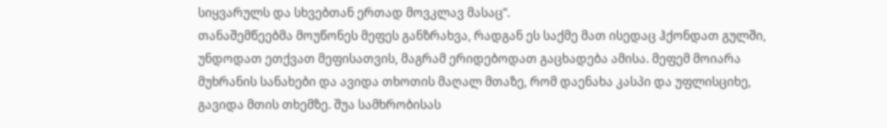სიყვარულს და სხვებთან ერთად მოვკლავ მასაც”.
თანაშემწეებმა მოუწონეს მეფეს განზრახვა, რადგან ეს საქმე მათ ისედაც ჰქონდათ გულში, უნდოდათ ეთქვათ მეფისათვის, მაგრამ ერიდებოდათ გაცხადება ამისა. მეფემ მოიარა მუხრანის სანახები და ავიდა თხოთის მაღალ მთაზე, რომ დაენახა კასპი და უფლისციხე, გავიდა მთის თხემზე. შუა სამხრობისას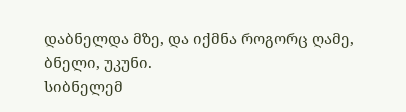დაბნელდა მზე, და იქმნა როგორც ღამე, ბნელი, უკუნი.
სიბნელემ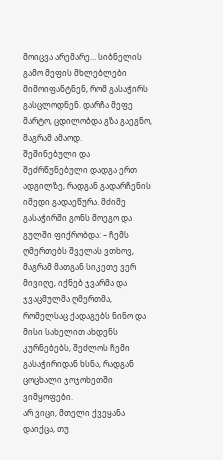მოიცვა არემარე… სიბნელის გამო მეფის მხლებლები მიმოიფანტნენ, რომ გასაჭირს გასცლოდნენ. დარჩა მეფე მარტო, ცდილობდა გზა გაეგნო, მაგრამ ამაოდ.
შეშინებული და შეძრწუნებული დადგა ერთ ადგილზე, რადგან გადარჩენის იმედი გადაეწურა. მძიმე გასაჭირში გონს მოეგო და გულში ფიქრობდა: – ჩემს ღმერთებს შველას ვთხოვ, მაგრამ მათგან სიკეთე ვერ მივიღე, იქნებ ჯვარმა და ჯვაცმულმა ღმერთმა, რომელსაც ქადაგებს ნინო და მისი სახელით ახდენს კურნებებს, შეძლოს ჩემი გასაჭირიდან ხსნა, რადგან ცოცხალი ჯოჯოხეთში ვიმყოფები.
არ ვიცი, მთელი ქვეყანა დაიქცა, თუ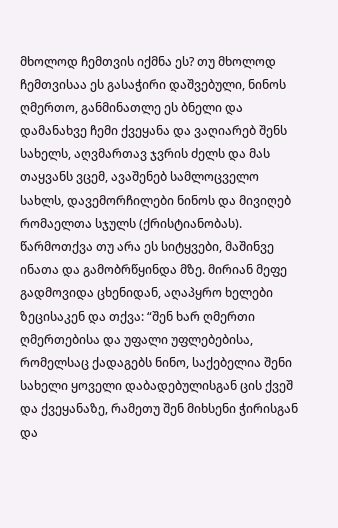მხოლოდ ჩემთვის იქმნა ეს? თუ მხოლოდ ჩემთვისაა ეს გასაჭირი დაშვებული, ნინოს ღმერთო, განმინათლე ეს ბნელი და დამანახვე ჩემი ქვეყანა და ვაღიარებ შენს სახელს, აღვმართავ ჯვრის ძელს და მას თაყვანს ვცემ, ავაშენებ სამლოცველო სახლს, დავემორჩილები ნინოს და მივიღებ რომაელთა სჯულს (ქრისტიანობას).
წარმოთქვა თუ არა ეს სიტყვები, მაშინვე ინათა და გამობრწყინდა მზე. მირიან მეფე გადმოვიდა ცხენიდან, აღაპყრო ხელები ზეცისაკენ და თქვა: “შენ ხარ ღმერთი ღმერთებისა და უფალი უფლებებისა, რომელსაც ქადაგებს ნინო, საქებელია შენი სახელი ყოველი დაბადებულისგან ცის ქვეშ და ქვეყანაზე, რამეთუ შენ მიხსენი ჭირისგან და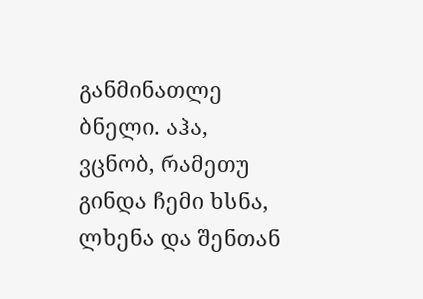განმინათლე ბნელი. აჰა, ვცნობ, რამეთუ გინდა ჩემი ხსნა, ლხენა და შენთან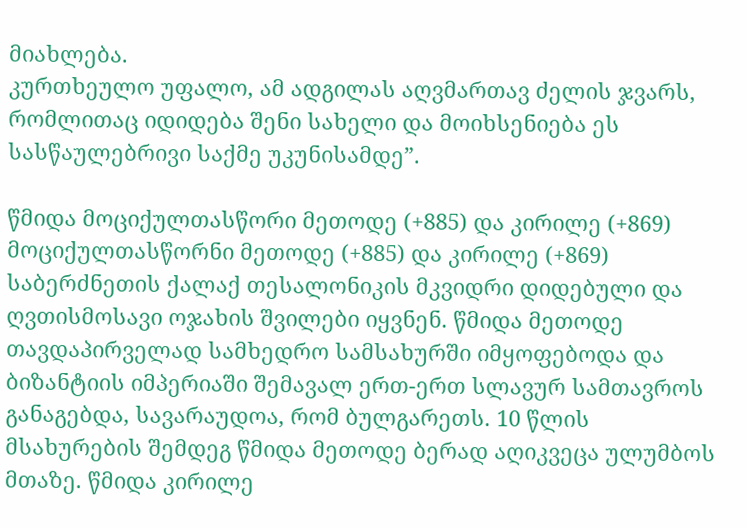მიახლება.
კურთხეულო უფალო, ამ ადგილას აღვმართავ ძელის ჯვარს, რომლითაც იდიდება შენი სახელი და მოიხსენიება ეს სასწაულებრივი საქმე უკუნისამდე”.

წმიდა მოციქულთასწორი მეთოდე (+885) და კირილე (+869)
მოციქულთასწორნი მეთოდე (+885) და კირილე (+869) საბერძნეთის ქალაქ თესალონიკის მკვიდრი დიდებული და ღვთისმოსავი ოჯახის შვილები იყვნენ. წმიდა მეთოდე თავდაპირველად სამხედრო სამსახურში იმყოფებოდა და ბიზანტიის იმპერიაში შემავალ ერთ-ერთ სლავურ სამთავროს განაგებდა, სავარაუდოა, რომ ბულგარეთს. 10 წლის მსახურების შემდეგ წმიდა მეთოდე ბერად აღიკვეცა ულუმბოს მთაზე. წმიდა კირილე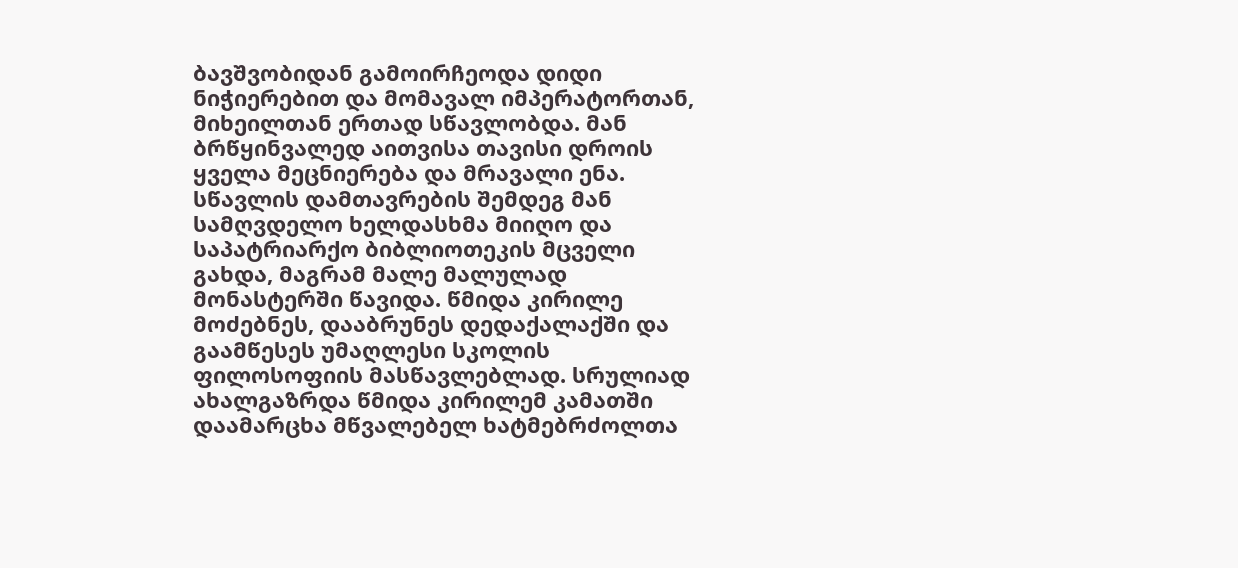ბავშვობიდან გამოირჩეოდა დიდი ნიჭიერებით და მომავალ იმპერატორთან, მიხეილთან ერთად სწავლობდა. მან ბრწყინვალედ აითვისა თავისი დროის ყველა მეცნიერება და მრავალი ენა. სწავლის დამთავრების შემდეგ მან სამღვდელო ხელდასხმა მიიღო და საპატრიარქო ბიბლიოთეკის მცველი გახდა, მაგრამ მალე მალულად მონასტერში წავიდა. წმიდა კირილე მოძებნეს, დააბრუნეს დედაქალაქში და გაამწესეს უმაღლესი სკოლის ფილოსოფიის მასწავლებლად. სრულიად ახალგაზრდა წმიდა კირილემ კამათში დაამარცხა მწვალებელ ხატმებრძოლთა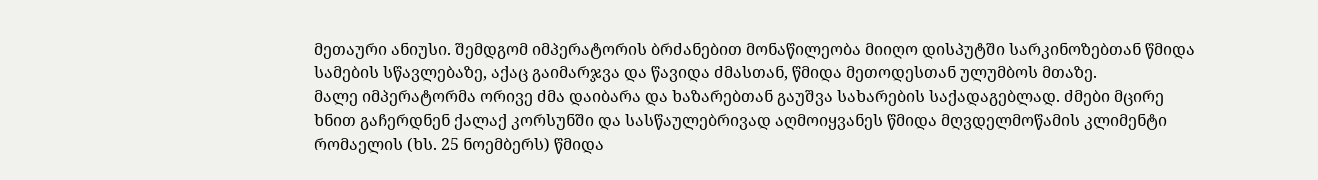მეთაური ანიუსი. შემდგომ იმპერატორის ბრძანებით მონაწილეობა მიიღო დისპუტში სარკინოზებთან წმიდა სამების სწავლებაზე, აქაც გაიმარჯვა და წავიდა ძმასთან, წმიდა მეთოდესთან ულუმბოს მთაზე.
მალე იმპერატორმა ორივე ძმა დაიბარა და ხაზარებთან გაუშვა სახარების საქადაგებლად. ძმები მცირე ხნით გაჩერდნენ ქალაქ კორსუნში და სასწაულებრივად აღმოიყვანეს წმიდა მღვდელმოწამის კლიმენტი რომაელის (ხს. 25 ნოემბერს) წმიდა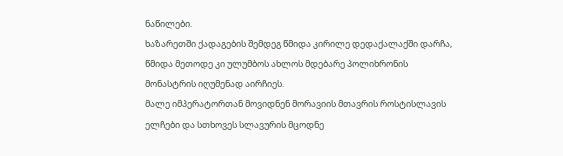ნაწილები.
ხაზარეთში ქადაგების შემდეგ წმიდა კირილე დედაქალაქში დარჩა, წმიდა მეთოდე კი ულუმბოს ახლოს მდებარე პოლიხრონის მონასტრის იღუმენად აირჩიეს.
მალე იმპერატორთან მოვიდნენ მორავიის მთავრის როსტისლავის ელჩები და სთხოვეს სლავურის მცოდნე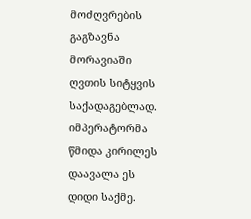მოძღვრების გაგზავნა მორავიაში ღვთის სიტყვის საქადაგებლად. იმპერატორმა წმიდა კირილეს დაავალა ეს დიდი საქმე.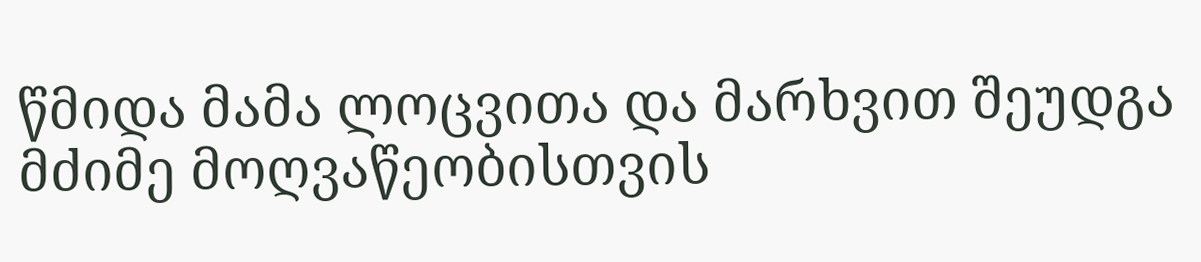წმიდა მამა ლოცვითა და მარხვით შეუდგა მძიმე მოღვაწეობისთვის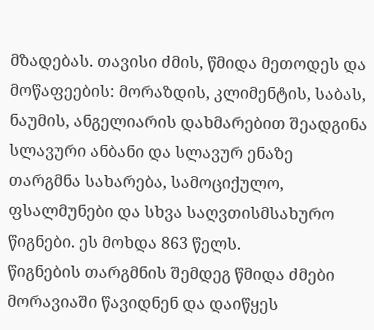მზადებას. თავისი ძმის, წმიდა მეთოდეს და მოწაფეების: მორაზდის, კლიმენტის, საბას, ნაუმის, ანგელიარის დახმარებით შეადგინა სლავური ანბანი და სლავურ ენაზე თარგმნა სახარება, სამოციქულო, ფსალმუნები და სხვა საღვთისმსახურო წიგნები. ეს მოხდა 863 წელს.
წიგნების თარგმნის შემდეგ წმიდა ძმები მორავიაში წავიდნენ და დაიწყეს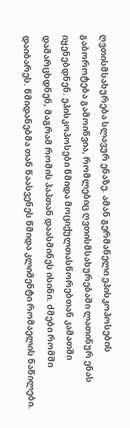ღვთისმსახურება სლავურ ენაზე. ამან გერმანელი ეპისკოპოსების გაბოროტება გამოიწვია, რომლებიც ღვთისმსახურებაში ლათინურ ენას იყენებდნენ. ეპისკოპოსები წმიდა მოციქულთასწორებთან კამათში დამარცხდნენ, მაგრამ რომის პაპთან დაასმინეს ისინი. ძმები რომში დაიბარეს. წმიდანებმა თან წაასვენეს წმიდა კლიმენტი რომაელის ნაწილები.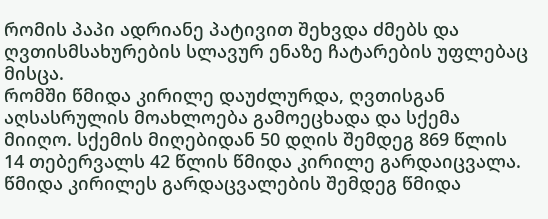რომის პაპი ადრიანე პატივით შეხვდა ძმებს და ღვთისმსახურების სლავურ ენაზე ჩატარების უფლებაც მისცა.
რომში წმიდა კირილე დაუძლურდა, ღვთისგან აღსასრულის მოახლოება გამოეცხადა და სქემა მიიღო. სქემის მიღებიდან 50 დღის შემდეგ 869 წლის 14 თებერვალს 42 წლის წმიდა კირილე გარდაიცვალა.
წმიდა კირილეს გარდაცვალების შემდეგ წმიდა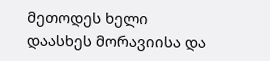მეთოდეს ხელი დაასხეს მორავიისა და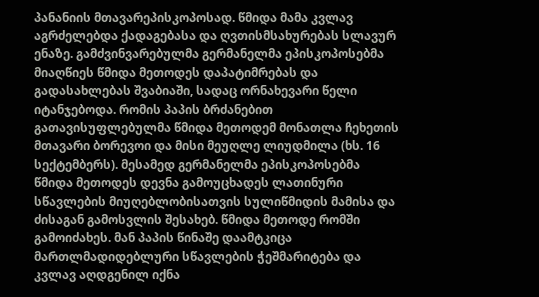პანანიის მთავარეპისკოპოსად. წმიდა მამა კვლავ აგრძელებდა ქადაგებასა და ღვთისმსახურებას სლავურ ენაზე. გამძვინვარებულმა გერმანელმა ეპისკოპოსებმა მიაღწიეს წმიდა მეთოდეს დაპატიმრებას და გადასახლებას შვაბიაში, სადაც ორნახევარი წელი იტანჯებოდა. რომის პაპის ბრძანებით გათავისუფლებულმა წმიდა მეთოდემ მონათლა ჩეხეთის მთავარი ბორევოი და მისი მეუღლე ლიუდმილა (ხს. 16 სექტემბერს). მესამედ გერმანელმა ეპისკოპოსებმა წმიდა მეთოდეს დევნა გამოუცხადეს ლათინური სწავლების მიუღებლობისათვის სულიწმიდის მამისა და ძისაგან გამოსვლის შესახებ. წმიდა მეთოდე რომში გამოიძახეს. მან პაპის წინაშე დაამტკიცა მართლმადიდებლური სწავლების ჭეშმარიტება და კვლავ აღდგენილ იქნა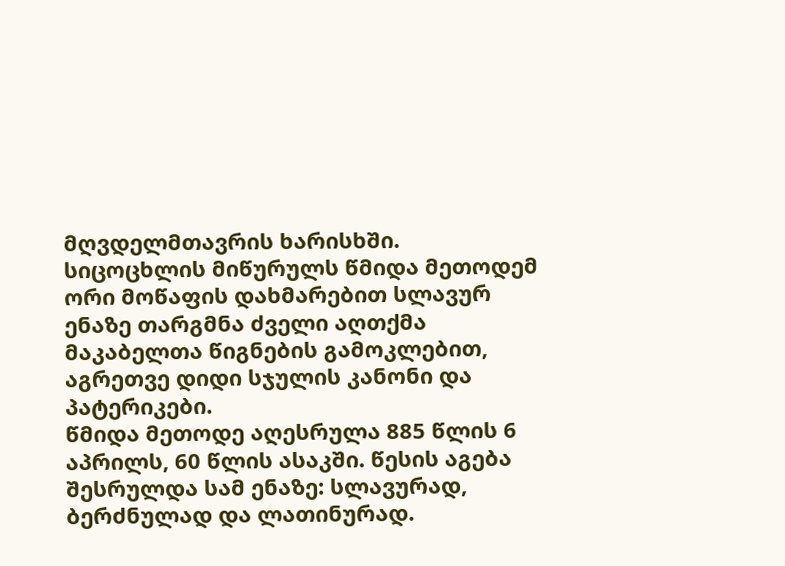მღვდელმთავრის ხარისხში.
სიცოცხლის მიწურულს წმიდა მეთოდემ ორი მოწაფის დახმარებით სლავურ ენაზე თარგმნა ძველი აღთქმა მაკაბელთა წიგნების გამოკლებით, აგრეთვე დიდი სჯულის კანონი და პატერიკები.
წმიდა მეთოდე აღესრულა 885 წლის 6 აპრილს, 60 წლის ასაკში. წესის აგება შესრულდა სამ ენაზე: სლავურად, ბერძნულად და ლათინურად.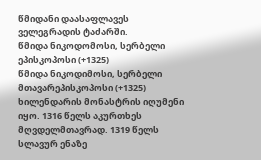წმიდანი დაასაფლავეს ველეგრადის ტაძარში.
წმიდა ნიკოდომოსი, სერბელი ეპისკოპოსი (+1325)
წმიდა ნიკოდიმოსი, სერბელი მთავარეპისკოპოსი (+1325) ხილენდარის მონასტრის იღუმენი იყო. 1316 წელს აკურთხეს მღვდელმთავრად. 1319 წელს სლავურ ენაზე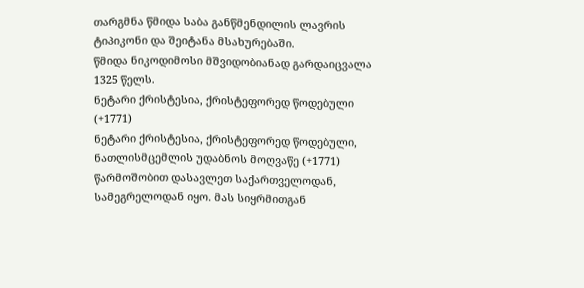თარგმნა წმიდა საბა განწმენდილის ლავრის ტიპიკონი და შეიტანა მსახურებაში.
წმიდა ნიკოდიმოსი მშვიდობიანად გარდაიცვალა 1325 წელს.
ნეტარი ქრისტესია, ქრისტეფორედ წოდებული (+1771)
ნეტარი ქრისტესია, ქრისტეფორედ წოდებული, ნათლისმცემლის უდაბნოს მოღვაწე (+1771) წარმოშობით დასავლეთ საქართველოდან, სამეგრელოდან იყო. მას სიყრმითგან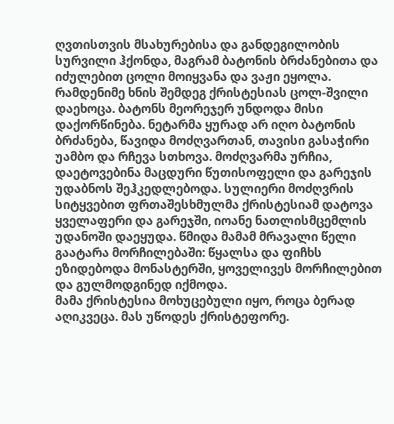ღვთისთვის მსახურებისა და განდეგილობის სურვილი ჰქონდა, მაგრამ ბატონის ბრძანებითა და იძულებით ცოლი მოიყვანა და ვაჟი ეყოლა. რამდენიმე ხნის შემდეგ ქრისტესიას ცოლ-შვილი დაეხოცა. ბატონს მეორეჯერ უნდოდა მისი დაქორწინება. ნეტარმა ყურად არ იღო ბატონის ბრძანება, წავიდა მოძღვართან, თავისი გასაჭირი უამბო და რჩევა სთხოვა. მოძღვარმა ურჩია, დაეტოვებინა მაცდური წუთისოფელი და გარეჯის უდაბნოს შეჰკედლებოდა. სულიერი მოძღვრის სიტყვებით ფრთაშესხმულმა ქრისტესიამ დატოვა ყველაფერი და გარეჯში, იოანე ნათლისმცემლის უდანოში დაეყუდა. წმიდა მამამ მრავალი წელი გაატარა მორჩილებაში: წყალსა და ფიჩხს ეზიდებოდა მონასტერში, ყოველივეს მორჩილებით და გულმოდგინედ იქმოდა.
მამა ქრისტესია მოხუცებული იყო, როცა ბერად აღიკვეცა. მას უწოდეს ქრისტეფორე.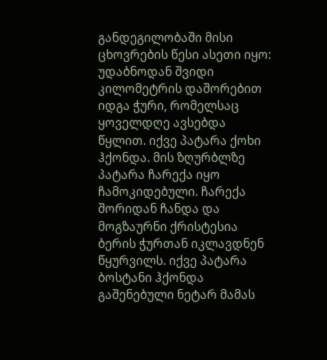განდეგილობაში მისი ცხოვრების წესი ასეთი იყო: უდაბნოდან შვიდი კილომეტრის დაშორებით იდგა ჭური, რომელსაც ყოველდღე ავსებდა წყლით. იქვე პატარა ქოხი ჰქონდა. მის ზღურბლზე პატარა ჩარექა იყო ჩამოკიდებული. ჩარექა შორიდან ჩანდა და მოგზაურნი ქრისტესია ბერის ჭურთან იკლავდნენ წყურვილს. იქვე პატარა ბოსტანი ჰქონდა გაშენებული ნეტარ მამას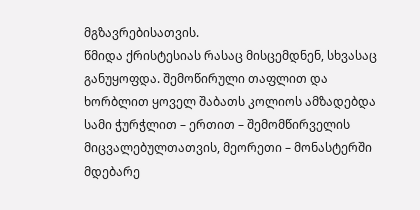მგზავრებისათვის.
წმიდა ქრისტესიას რასაც მისცემდნენ, სხვასაც განუყოფდა. შემოწირული თაფლით და ხორბლით ყოველ შაბათს კოლიოს ამზადებდა სამი ჭურჭლით – ერთით – შემომწირველის მიცვალებულთათვის, მეორეთი – მონასტერში მდებარე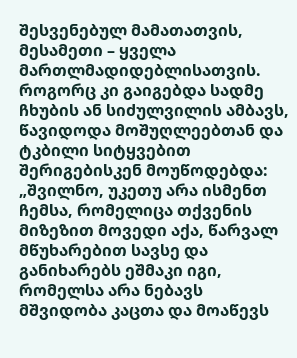შესვენებულ მამათათვის, მესამეთი – ყველა მართლმადიდებლისათვის. როგორც კი გაიგებდა სადმე ჩხუბის ან სიძულვილის ამბავს, წავიდოდა მოშუღლეებთან და ტკბილი სიტყვებით შერიგებისკენ მოუწოდებდა: „შვილნო, უკეთუ არა ისმენთ ჩემსა, რომელიცა თქვენის მიზეზით მოვედი აქა, წარვალ მწუხარებით სავსე და განიხარებს ეშმაკი იგი, რომელსა არა ნებავს მშვიდობა კაცთა და მოაწევს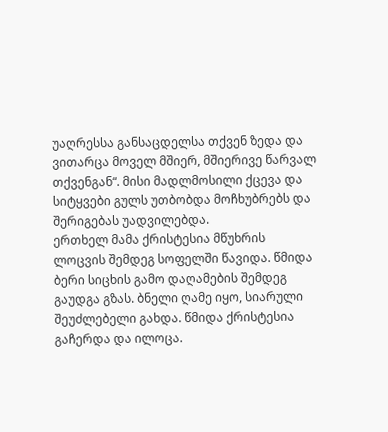უაღრესსა განსაცდელსა თქვენ ზედა და ვითარცა მოველ მშიერ, მშიერივე წარვალ თქვენგან“. მისი მადლმოსილი ქცევა და სიტყვები გულს უთბობდა მოჩხუბრებს და შერიგებას უადვილებდა.
ერთხელ მამა ქრისტესია მწუხრის ლოცვის შემდეგ სოფელში წავიდა. წმიდა ბერი სიცხის გამო დაღამების შემდეგ გაუდგა გზას. ბნელი ღამე იყო, სიარული შეუძლებელი გახდა. წმიდა ქრისტესია გაჩერდა და ილოცა.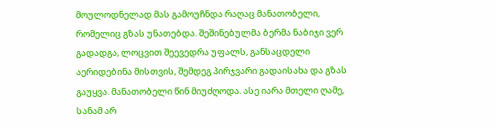მოულოდნელად მას გამოუჩნდა რაღაც მანათობელი, რომელიც გზას უნათებდა. შეშინებულმა ბერმა ნაბიჯი ვერ გადადგა, ლოცვით შეევედრა უფალს, განსაცდელი აერიდებინა მისთვის, შემდეგ პირჯვარი გადაისახა და გზას გაუყვა. მანათობელი წინ მიუძღოდა. ასე იარა მთელი ღამე, სანამ არ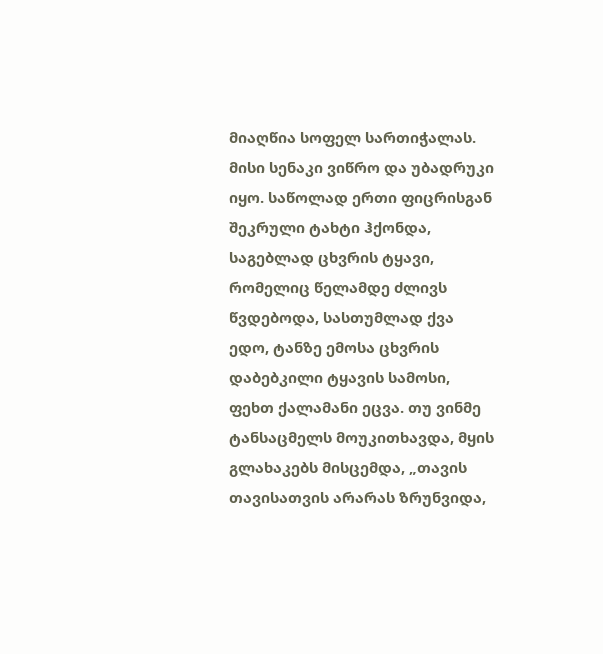მიაღწია სოფელ სართიჭალას.
მისი სენაკი ვიწრო და უბადრუკი იყო. საწოლად ერთი ფიცრისგან შეკრული ტახტი ჰქონდა, საგებლად ცხვრის ტყავი, რომელიც წელამდე ძლივს წვდებოდა, სასთუმლად ქვა ედო, ტანზე ემოსა ცხვრის დაბებკილი ტყავის სამოსი, ფეხთ ქალამანი ეცვა. თუ ვინმე ტანსაცმელს მოუკითხავდა, მყის გლახაკებს მისცემდა, „თავის თავისათვის არარას ზრუნვიდა,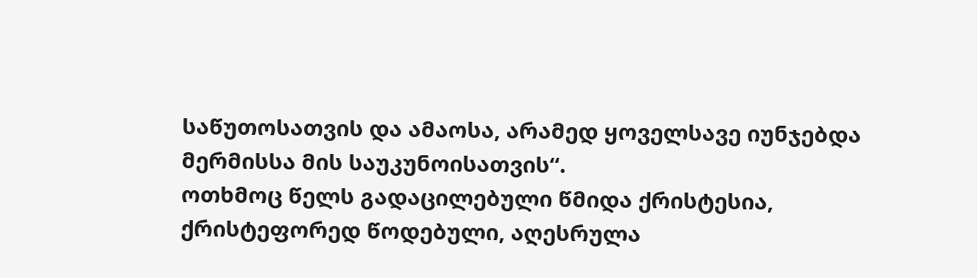საწუთოსათვის და ამაოსა, არამედ ყოველსავე იუნჯებდა მერმისსა მის საუკუნოისათვის“.
ოთხმოც წელს გადაცილებული წმიდა ქრისტესია, ქრისტეფორედ წოდებული, აღესრულა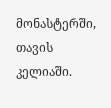მონასტერში, თავის კელიაში.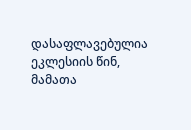დასაფლავებულია ეკლესიის წინ, მამათა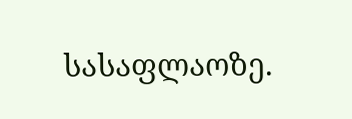სასაფლაოზე.